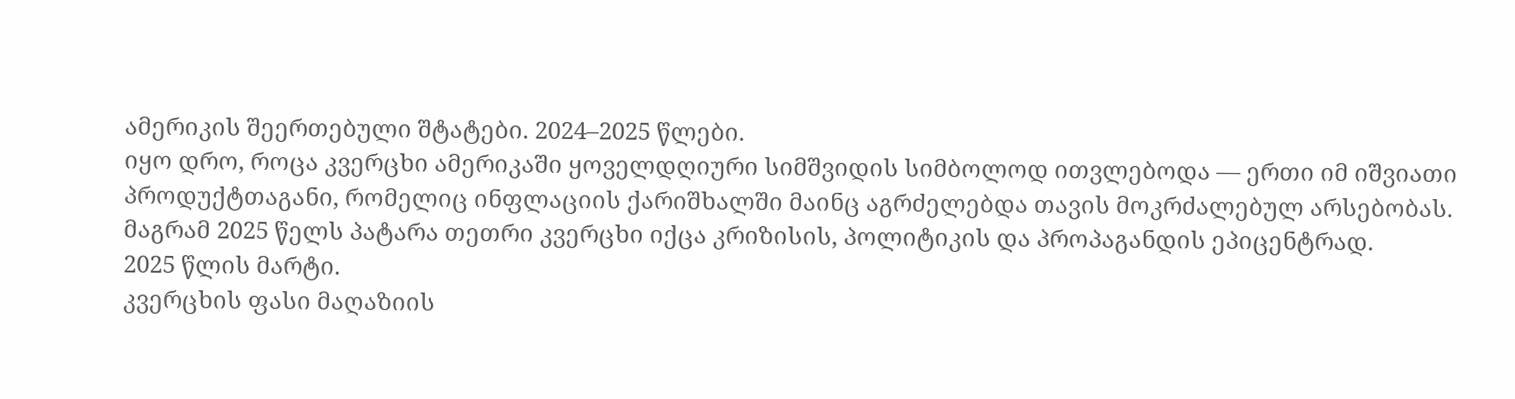ამერიკის შეერთებული შტატები. 2024–2025 წლები.
იყო დრო, როცა კვერცხი ამერიკაში ყოველდღიური სიმშვიდის სიმბოლოდ ითვლებოდა — ერთი იმ იშვიათი პროდუქტთაგანი, რომელიც ინფლაციის ქარიშხალში მაინც აგრძელებდა თავის მოკრძალებულ არსებობას.
მაგრამ 2025 წელს პატარა თეთრი კვერცხი იქცა კრიზისის, პოლიტიკის და პროპაგანდის ეპიცენტრად.
2025 წლის მარტი.
კვერცხის ფასი მაღაზიის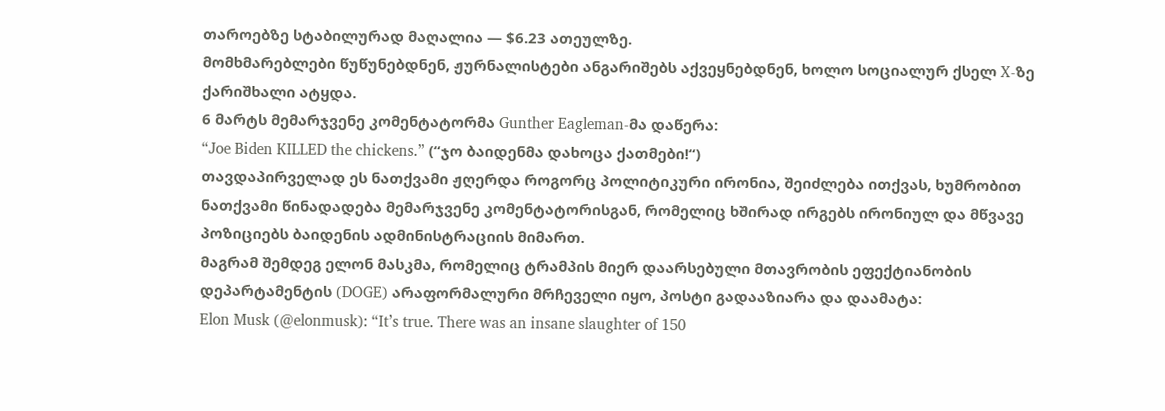თაროებზე სტაბილურად მაღალია — $6.23 ათეულზე.
მომხმარებლები წუწუნებდნენ, ჟურნალისტები ანგარიშებს აქვეყნებდნენ, ხოლო სოციალურ ქსელ X-ზე ქარიშხალი ატყდა.
6 მარტს მემარჯვენე კომენტატორმა Gunther Eagleman-მა დაწერა:
“Joe Biden KILLED the chickens.” (“ჯო ბაიდენმა დახოცა ქათმები!“)
თავდაპირველად ეს ნათქვამი ჟღერდა როგორც პოლიტიკური ირონია, შეიძლება ითქვას, ხუმრობით ნათქვამი წინადადება მემარჯვენე კომენტატორისგან, რომელიც ხშირად ირგებს ირონიულ და მწვავე პოზიციებს ბაიდენის ადმინისტრაციის მიმართ.
მაგრამ შემდეგ ელონ მასკმა, რომელიც ტრამპის მიერ დაარსებული მთავრობის ეფექტიანობის დეპარტამენტის (DOGE) არაფორმალური მრჩეველი იყო, პოსტი გადააზიარა და დაამატა:
Elon Musk (@elonmusk): “It’s true. There was an insane slaughter of 150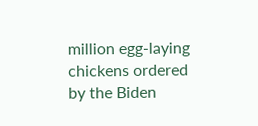million egg-laying chickens ordered by the Biden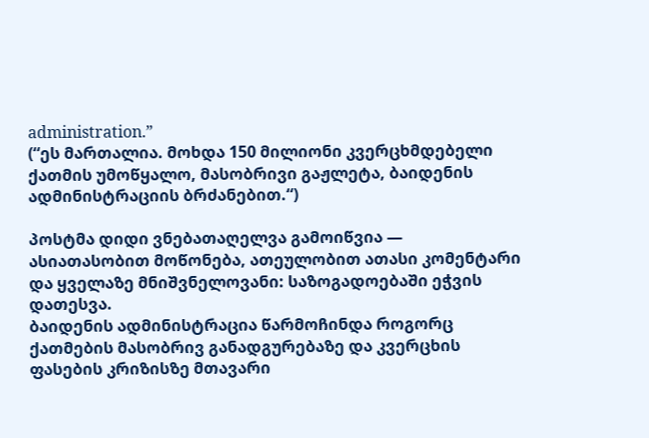administration.”
(“ეს მართალია. მოხდა 150 მილიონი კვერცხმდებელი ქათმის უმოწყალო, მასობრივი გაჟლეტა, ბაიდენის ადმინისტრაციის ბრძანებით.“)

პოსტმა დიდი ვნებათაღელვა გამოიწვია — ასიათასობით მოწონება, ათეულობით ათასი კომენტარი და ყველაზე მნიშვნელოვანი: საზოგადოებაში ეჭვის დათესვა.
ბაიდენის ადმინისტრაცია წარმოჩინდა როგორც ქათმების მასობრივ განადგურებაზე და კვერცხის ფასების კრიზისზე მთავარი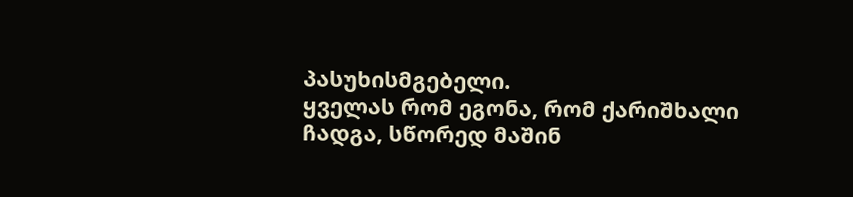პასუხისმგებელი.
ყველას რომ ეგონა, რომ ქარიშხალი ჩადგა, სწორედ მაშინ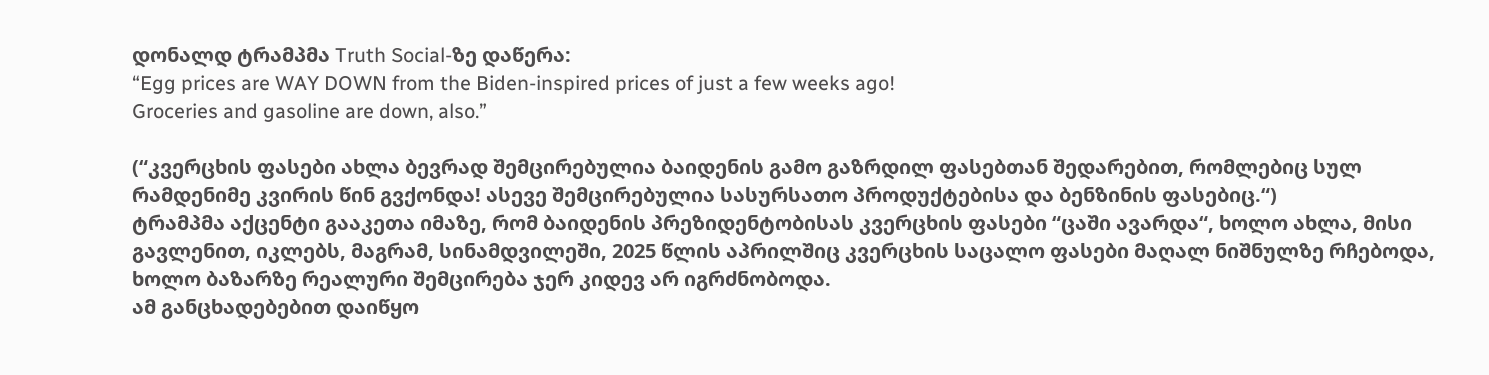დონალდ ტრამპმა Truth Social-ზე დაწერა:
“Egg prices are WAY DOWN from the Biden-inspired prices of just a few weeks ago!
Groceries and gasoline are down, also.”

(“კვერცხის ფასები ახლა ბევრად შემცირებულია ბაიდენის გამო გაზრდილ ფასებთან შედარებით, რომლებიც სულ რამდენიმე კვირის წინ გვქონდა! ასევე შემცირებულია სასურსათო პროდუქტებისა და ბენზინის ფასებიც.“)
ტრამპმა აქცენტი გააკეთა იმაზე, რომ ბაიდენის პრეზიდენტობისას კვერცხის ფასები “ცაში ავარდა“, ხოლო ახლა, მისი გავლენით, იკლებს, მაგრამ, სინამდვილეში, 2025 წლის აპრილშიც კვერცხის საცალო ფასები მაღალ ნიშნულზე რჩებოდა, ხოლო ბაზარზე რეალური შემცირება ჯერ კიდევ არ იგრძნობოდა.
ამ განცხადებებით დაიწყო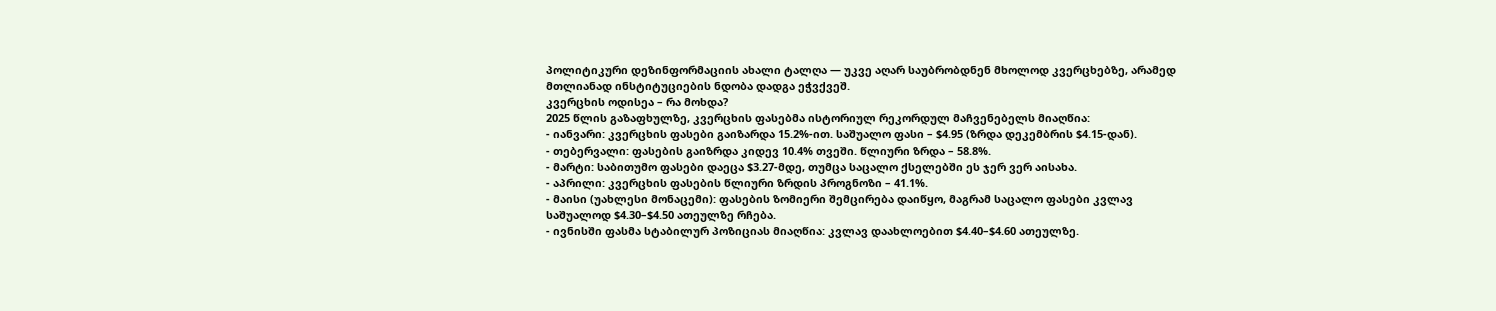პოლიტიკური დეზინფორმაციის ახალი ტალღა — უკვე აღარ საუბრობდნენ მხოლოდ კვერცხებზე, არამედ მთლიანად ინსტიტუციების ნდობა დადგა ეჭვქვეშ.
კვერცხის ოდისეა – რა მოხდა?
2025 წლის გაზაფხულზე, კვერცხის ფასებმა ისტორიულ რეკორდულ მაჩვენებელს მიაღწია:
- იანვარი: კვერცხის ფასები გაიზარდა 15.2%-ით. საშუალო ფასი – $4.95 (ზრდა დეკემბრის $4.15-დან).
- თებერვალი: ფასების გაიზრდა კიდევ 10.4% თვეში. წლიური ზრდა – 58.8%.
- მარტი: საბითუმო ფასები დაეცა $3.27-მდე, თუმცა საცალო ქსელებში ეს ჯერ ვერ აისახა.
- აპრილი: კვერცხის ფასების წლიური ზრდის პროგნოზი – 41.1%.
- მაისი (უახლესი მონაცემი): ფასების ზომიერი შემცირება დაიწყო, მაგრამ საცალო ფასები კვლავ საშუალოდ $4.30–$4.50 ათეულზე რჩება.
- ივნისში ფასმა სტაბილურ პოზიციას მიაღწია: კვლავ დაახლოებით $4.40–$4.60 ათეულზე.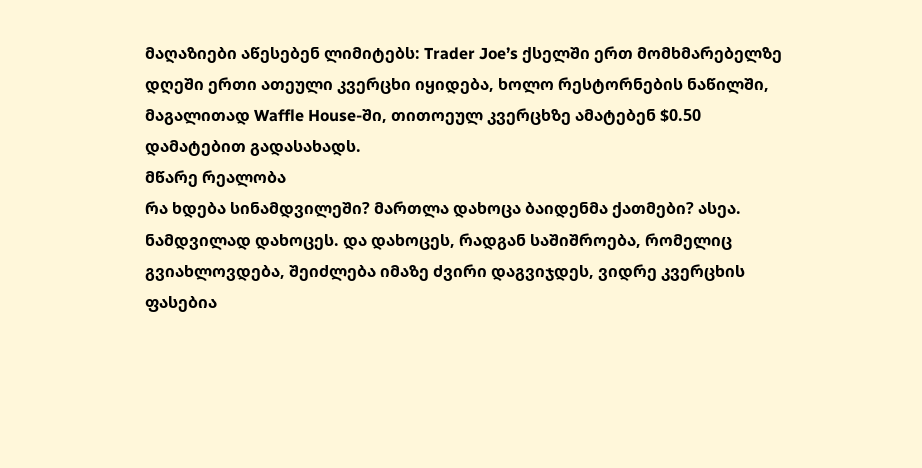მაღაზიები აწესებენ ლიმიტებს: Trader Joe’s ქსელში ერთ მომხმარებელზე დღეში ერთი ათეული კვერცხი იყიდება, ხოლო რესტორნების ნაწილში, მაგალითად Waffle House-ში, თითოეულ კვერცხზე ამატებენ $0.50 დამატებით გადასახადს.
მწარე რეალობა
რა ხდება სინამდვილეში? მართლა დახოცა ბაიდენმა ქათმები? ასეა. ნამდვილად დახოცეს. და დახოცეს, რადგან საშიშროება, რომელიც გვიახლოვდება, შეიძლება იმაზე ძვირი დაგვიჯდეს, ვიდრე კვერცხის ფასებია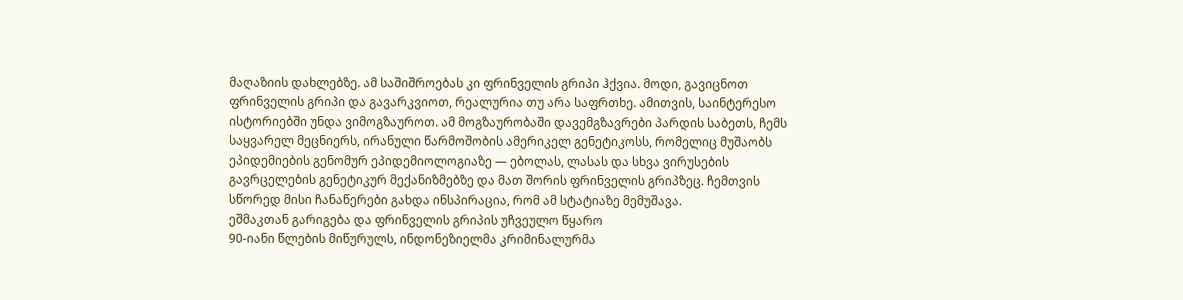მაღაზიის დახლებზე. ამ საშიშროებას კი ფრინველის გრიპი ჰქვია. მოდი, გავიცნოთ ფრინველის გრიპი და გავარკვიოთ, რეალურია თუ არა საფრთხე. ამითვის, საინტერესო ისტორიებში უნდა ვიმოგზაუროთ. ამ მოგზაურობაში დავემგზავრები პარდის საბეთს, ჩემს საყვარელ მეცნიერს, ირანული წარმოშობის ამერიკელ გენეტიკოსს, რომელიც მუშაობს ეპიდემიების გენომურ ეპიდემიოლოგიაზე — ებოლას, ლასას და სხვა ვირუსების გავრცელების გენეტიკურ მექანიზმებზე და მათ შორის ფრინველის გრიპზეც. ჩემთვის სწორედ მისი ჩანაწერები გახდა ინსპირაცია, რომ ამ სტატიაზე მემუშავა.
ეშმაკთან გარიგება და ფრინველის გრიპის უჩვეულო წყარო
90-იანი წლების მიწურულს, ინდონეზიელმა კრიმინალურმა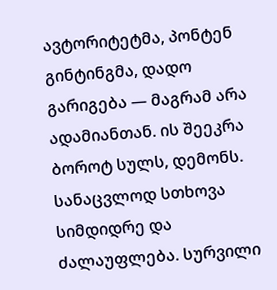ავტორიტეტმა, პონტენ გინტინგმა, დადო გარიგება — მაგრამ არა ადამიანთან. ის შეეკრა ბოროტ სულს, დემონს. სანაცვლოდ სთხოვა სიმდიდრე და ძალაუფლება. სურვილი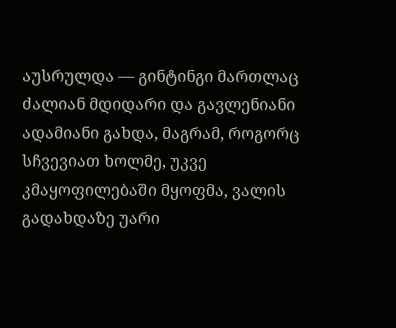აუსრულდა — გინტინგი მართლაც ძალიან მდიდარი და გავლენიანი ადამიანი გახდა, მაგრამ, როგორც სჩვევიათ ხოლმე, უკვე კმაყოფილებაში მყოფმა, ვალის გადახდაზე უარი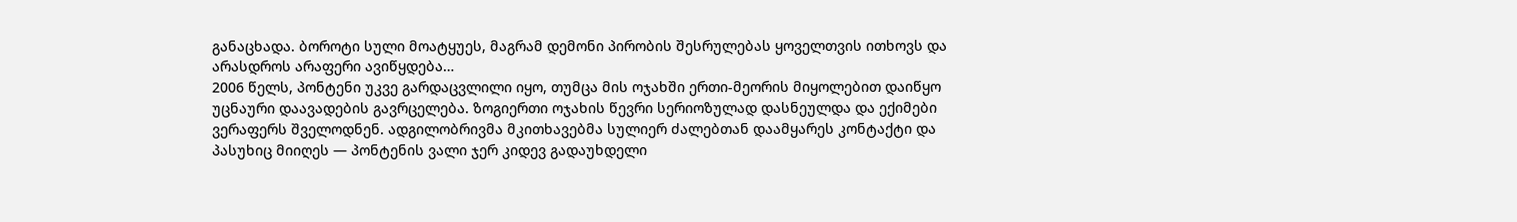განაცხადა. ბოროტი სული მოატყუეს, მაგრამ დემონი პირობის შესრულებას ყოველთვის ითხოვს და არასდროს არაფერი ავიწყდება…
2006 წელს, პონტენი უკვე გარდაცვლილი იყო, თუმცა მის ოჯახში ერთი-მეორის მიყოლებით დაიწყო უცნაური დაავადების გავრცელება. ზოგიერთი ოჯახის წევრი სერიოზულად დასნეულდა და ექიმები ვერაფერს შველოდნენ. ადგილობრივმა მკითხავებმა სულიერ ძალებთან დაამყარეს კონტაქტი და პასუხიც მიიღეს — პონტენის ვალი ჯერ კიდევ გადაუხდელი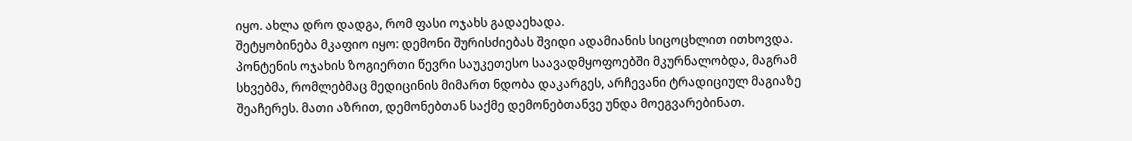იყო. ახლა დრო დადგა, რომ ფასი ოჯახს გადაეხადა.
შეტყობინება მკაფიო იყო: დემონი შურისძიებას შვიდი ადამიანის სიცოცხლით ითხოვდა. პონტენის ოჯახის ზოგიერთი წევრი საუკეთესო საავადმყოფოებში მკურნალობდა, მაგრამ სხვებმა, რომლებმაც მედიცინის მიმართ ნდობა დაკარგეს, არჩევანი ტრადიციულ მაგიაზე შეაჩერეს. მათი აზრით, დემონებთან საქმე დემონებთანვე უნდა მოეგვარებინათ.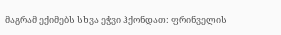მაგრამ ექიმებს სხვა ეჭვი ჰქონდათ: ფრინველის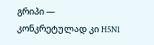გრიპი — კონკრეტულად კი H5N1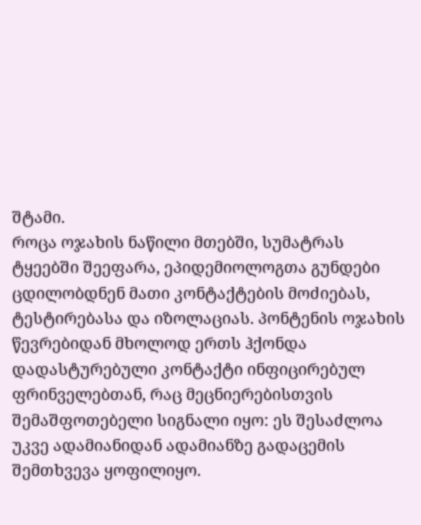შტამი.
როცა ოჯახის ნაწილი მთებში, სუმატრას ტყეებში შეეფარა, ეპიდემიოლოგთა გუნდები ცდილობდნენ მათი კონტაქტების მოძიებას, ტესტირებასა და იზოლაციას. პონტენის ოჯახის წევრებიდან მხოლოდ ერთს ჰქონდა დადასტურებული კონტაქტი ინფიცირებულ ფრინველებთან, რაც მეცნიერებისთვის შემაშფოთებელი სიგნალი იყო: ეს შესაძლოა უკვე ადამიანიდან ადამიანზე გადაცემის შემთხვევა ყოფილიყო.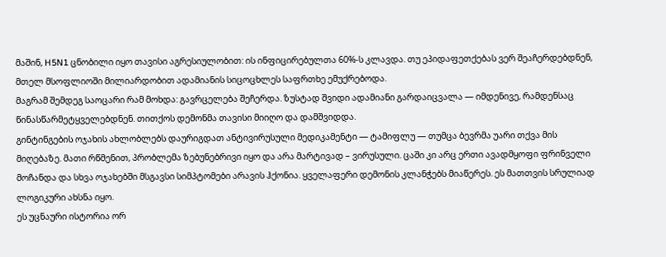მაშინ, H5N1 ცნობილი იყო თავისი აგრესიულობით: ის ინფიცირებულთა 60%-ს კლავდა. თუ ეპიდაფეთქებას ვერ შეაჩერდებდნენ, მთელ მსოფლიოში მილიარდობით ადამიანის სიცოცხლეს საფრთხე ემუქრებოდა.
მაგრამ შემდეგ საოცარი რამ მოხდა: გავრცელება შეჩერდა. ზუსტად შვიდი ადამიანი გარდაიცვალა — იმდენივე, რამდენსაც წინასწარმეტყველებდნენ. თითქოს დემონმა თავისი მიიღო და დამშვიდდა.
გინტინგების ოჯახის ახლობლებს დაურიგდათ ანტივირუსული მედიკამენტი — ტამიფლუ — თუმცა ბევრმა უარი თქვა მის მიღებაზე. მათი რწმენით, პრობლემა ზებუნებრივი იყო და არა მარტივად – ვირუსული. ცაში კი არც ერთი ავადმყოფი ფრინველი მოჩანდა და სხვა ოჯახებში მსგავსი სიმპტომები არავის ჰქონია. ყველაფერი დემონის კლანჭებს მიაწერეს. ეს მათთვის სრულიად ლოგიკური ახსნა იყო.
ეს უცნაური ისტორია ორ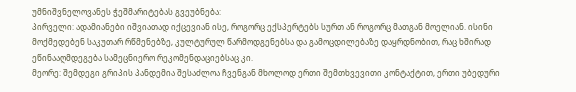უმნიშვნელოვანეს ჭეშმარიტებას გვეუბნება:
პირველი: ადამიანები იშვიათად იქცევიან ისე, როგორც ექსპერტებს სურთ ან როგორც მათგან მოელიან. ისინი მოქმედებენ საკუთარ რწმენებზე, კულტურულ წარმოდგენებსა და გამოცდილებაზე დაყრდნობით, რაც ხშირად ეწინააღმდეგება სამეცნიერო რეკომენდაციებსაც კი.
მეორე: შემდეგი გრიპის პანდემია შესაძლოა ჩვენგან მხოლოდ ერთი შემთხვევითი კონტაქტით, ერთი უბედური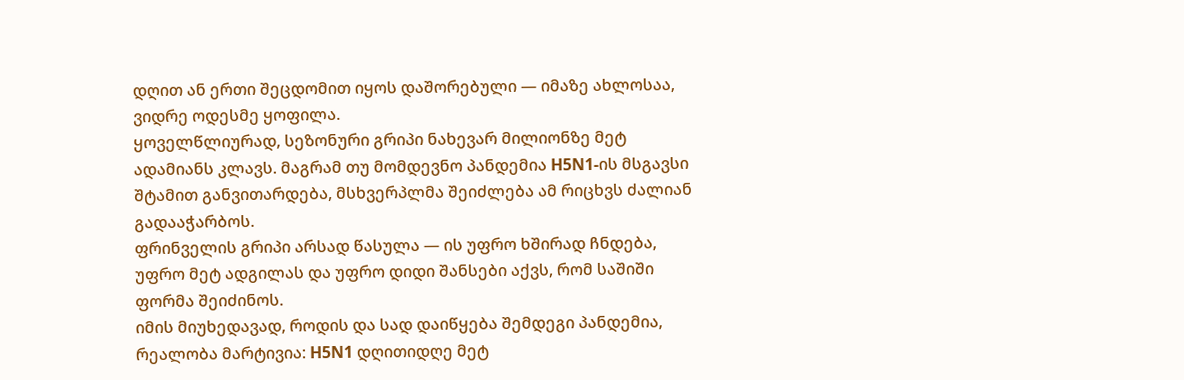დღით ან ერთი შეცდომით იყოს დაშორებული — იმაზე ახლოსაა, ვიდრე ოდესმე ყოფილა.
ყოველწლიურად, სეზონური გრიპი ნახევარ მილიონზე მეტ ადამიანს კლავს. მაგრამ თუ მომდევნო პანდემია H5N1-ის მსგავსი შტამით განვითარდება, მსხვერპლმა შეიძლება ამ რიცხვს ძალიან გადააჭარბოს.
ფრინველის გრიპი არსად წასულა — ის უფრო ხშირად ჩნდება, უფრო მეტ ადგილას და უფრო დიდი შანსები აქვს, რომ საშიში ფორმა შეიძინოს.
იმის მიუხედავად, როდის და სად დაიწყება შემდეგი პანდემია, რეალობა მარტივია: H5N1 დღითიდღე მეტ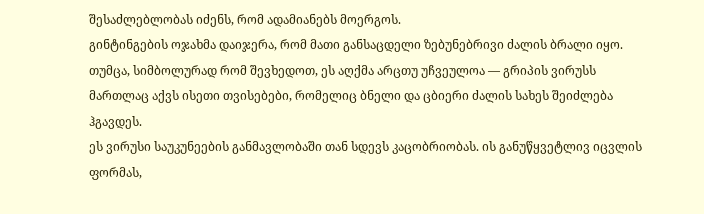შესაძლებლობას იძენს, რომ ადამიანებს მოერგოს.
გინტინგების ოჯახმა დაიჯერა, რომ მათი განსაცდელი ზებუნებრივი ძალის ბრალი იყო. თუმცა, სიმბოლურად რომ შევხედოთ, ეს აღქმა არცთუ უჩვეულოა — გრიპის ვირუსს მართლაც აქვს ისეთი თვისებები, რომელიც ბნელი და ცბიერი ძალის სახეს შეიძლება ჰგავდეს.
ეს ვირუსი საუკუნეების განმავლობაში თან სდევს კაცობრიობას. ის განუწყვეტლივ იცვლის ფორმას,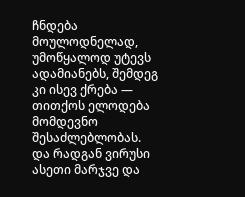ჩნდება მოულოდნელად, უმოწყალოდ უტევს ადამიანებს, შემდეგ კი ისევ ქრება — თითქოს ელოდება მომდევნო შესაძლებლობას.
და რადგან ვირუსი ასეთი მარჯვე და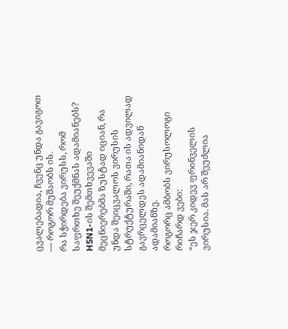ცვალებადია, ჩვენც უნდა გავიგოთ — როგორ მუშაობს ის.
რა სჭირდება ვირუსს, რომ საფრთხე შეუქმნას ადამიანებს?
H5N1-ის შემთხვევაში მეცნიერებმა ზუსტად იციან, რა უნდა შეიცვალოს ვირუსის სტრუქტურაში, რათა ის ადვილად გავრცელდეს ადამიანიდან ადამიანზე.
როგორც ამბობს ვირუსოლოგი რიჩარდ ვები:
“ეს ჯერ კიდევ ფრინველის ვირუსია. მას არ შეუძლია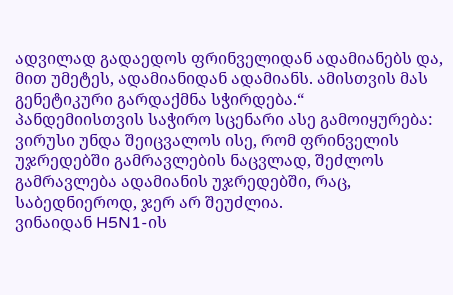ადვილად გადაედოს ფრინველიდან ადამიანებს და, მით უმეტეს, ადამიანიდან ადამიანს. ამისთვის მას გენეტიკური გარდაქმნა სჭირდება.“
პანდემიისთვის საჭირო სცენარი ასე გამოიყურება: ვირუსი უნდა შეიცვალოს ისე, რომ ფრინველის უჯრედებში გამრავლების ნაცვლად, შეძლოს გამრავლება ადამიანის უჯრედებში, რაც, საბედნიეროდ, ჯერ არ შეუძლია.
ვინაიდან H5N1-ის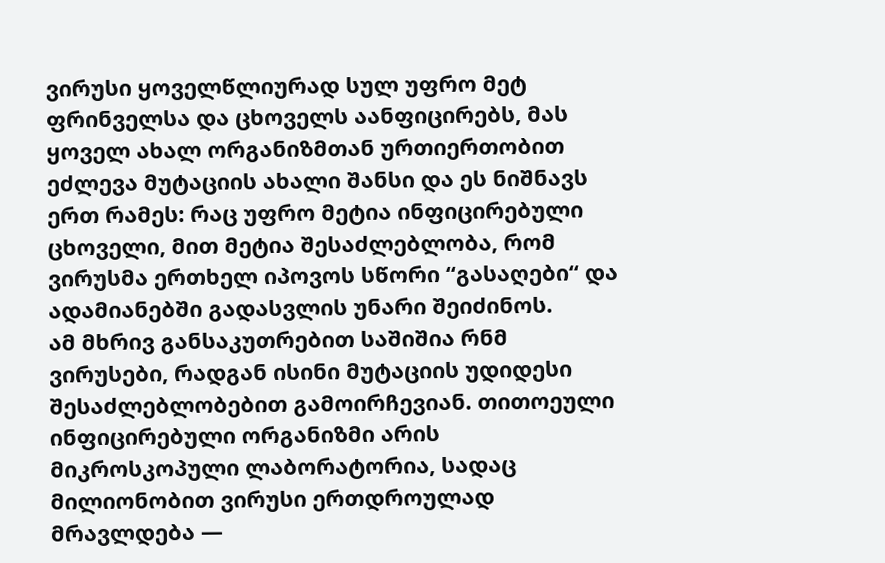ვირუსი ყოველწლიურად სულ უფრო მეტ ფრინველსა და ცხოველს აანფიცირებს, მას ყოველ ახალ ორგანიზმთან ურთიერთობით ეძლევა მუტაციის ახალი შანსი და ეს ნიშნავს ერთ რამეს: რაც უფრო მეტია ინფიცირებული ცხოველი, მით მეტია შესაძლებლობა, რომ ვირუსმა ერთხელ იპოვოს სწორი “გასაღები“ და ადამიანებში გადასვლის უნარი შეიძინოს.
ამ მხრივ განსაკუთრებით საშიშია რნმ ვირუსები, რადგან ისინი მუტაციის უდიდესი შესაძლებლობებით გამოირჩევიან. თითოეული ინფიცირებული ორგანიზმი არის მიკროსკოპული ლაბორატორია, სადაც მილიონობით ვირუსი ერთდროულად მრავლდება —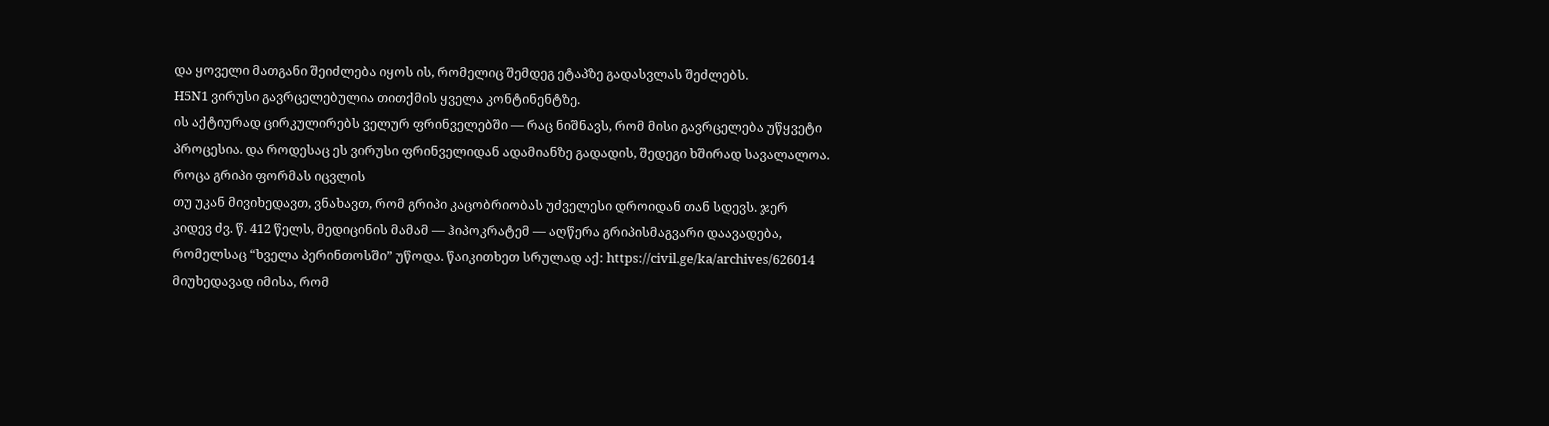და ყოველი მათგანი შეიძლება იყოს ის, რომელიც შემდეგ ეტაპზე გადასვლას შეძლებს.
H5N1 ვირუსი გავრცელებულია თითქმის ყველა კონტინენტზე.
ის აქტიურად ცირკულირებს ველურ ფრინველებში — რაც ნიშნავს, რომ მისი გავრცელება უწყვეტი პროცესია. და როდესაც ეს ვირუსი ფრინველიდან ადამიანზე გადადის, შედეგი ხშირად სავალალოა.
როცა გრიპი ფორმას იცვლის
თუ უკან მივიხედავთ, ვნახავთ, რომ გრიპი კაცობრიობას უძველესი დროიდან თან სდევს. ჯერ კიდევ ძვ. წ. 412 წელს, მედიცინის მამამ — ჰიპოკრატემ — აღწერა გრიპისმაგვარი დაავადება, რომელსაც “ხველა პერინთოსში” უწოდა. წაიკითხეთ სრულად აქ: https://civil.ge/ka/archives/626014
მიუხედავად იმისა, რომ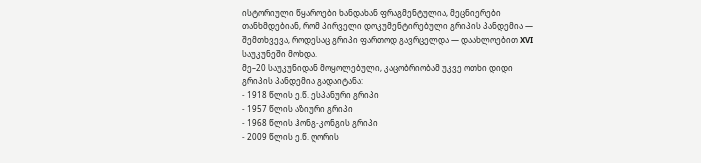ისტორიული წყაროები ხანდახან ფრაგმენტულია, მეცნიერები თანხმდებიან, რომ პირველი დოკუმენტირებული გრიპის პანდემია — შემთხვევა, როდესაც გრიპი ფართოდ გავრცელდა — დაახლოებით XVI საუკუნეში მოხდა.
მე–20 საუკუნიდან მოყოლებული, კაცობრიობამ უკვე ოთხი დიდი გრიპის პანდემია გადაიტანა:
- 1918 წლის ე.წ. ესპანური გრიპი
- 1957 წლის აზიური გრიპი
- 1968 წლის ჰონგ-კონგის გრიპი
- 2009 წლის ე.წ. ღორის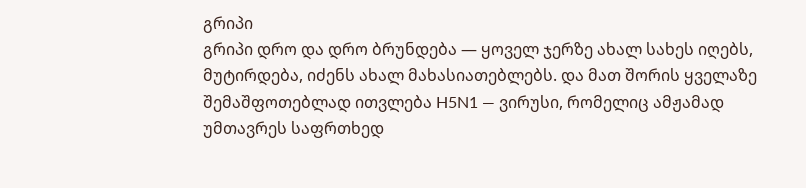გრიპი
გრიპი დრო და დრო ბრუნდება — ყოველ ჯერზე ახალ სახეს იღებს, მუტირდება, იძენს ახალ მახასიათებლებს. და მათ შორის ყველაზე შემაშფოთებლად ითვლება H5N1 — ვირუსი, რომელიც ამჟამად უმთავრეს საფრთხედ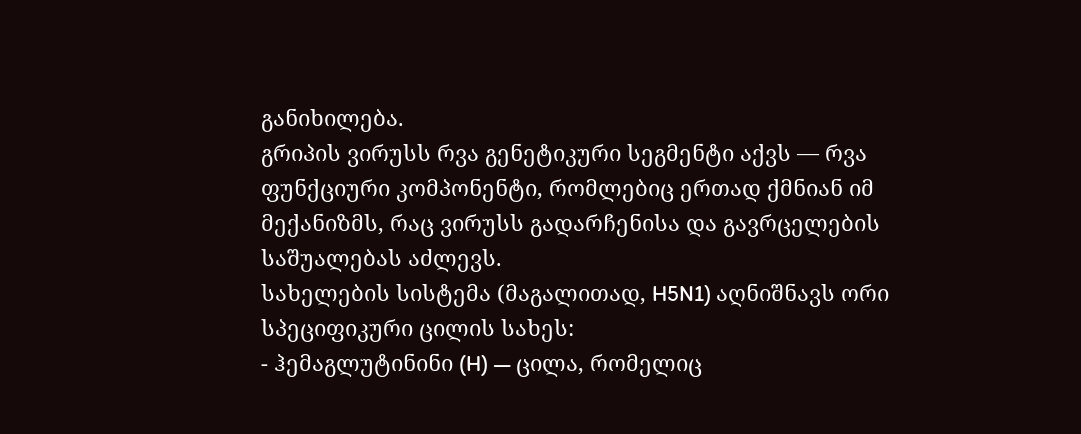განიხილება.
გრიპის ვირუსს რვა გენეტიკური სეგმენტი აქვს — რვა ფუნქციური კომპონენტი, რომლებიც ერთად ქმნიან იმ მექანიზმს, რაც ვირუსს გადარჩენისა და გავრცელების საშუალებას აძლევს.
სახელების სისტემა (მაგალითად, H5N1) აღნიშნავს ორი სპეციფიკური ცილის სახეს:
- ჰემაგლუტინინი (H) — ცილა, რომელიც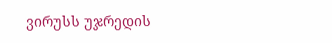ვირუსს უჯრედის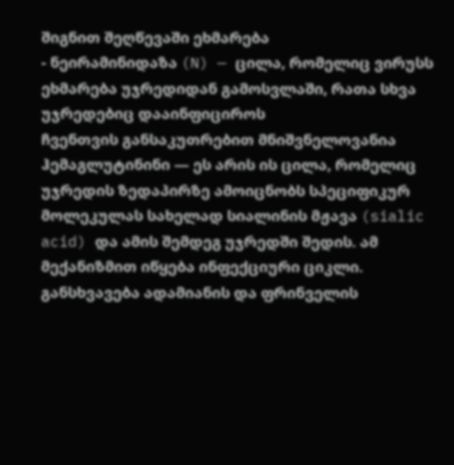შიგნით შეღწევაში ეხმარება
- ნეირამინიდაზა (N) — ცილა, რომელიც ვირუსს ეხმარება უჯრედიდან გამოსვლაში, რათა სხვა უჯრედებიც დააინფიციროს
ჩვენთვის განსაკუთრებით მნიშვნელოვანია ჰემაგლუტინინი — ეს არის ის ცილა, რომელიც უჯრედის ზედაპირზე ამოიცნობს სპეციფიკურ მოლეკულას სახელად სიალინის მჟავა (sialic acid) და ამის შემდეგ უჯრედში შედის. ამ მექანიზმით იწყება ინფექციური ციკლი.
განსხვავება ადამიანის და ფრინველის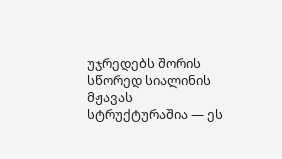უჯრედებს შორის სწორედ სიალინის მჟავას სტრუქტურაშია — ეს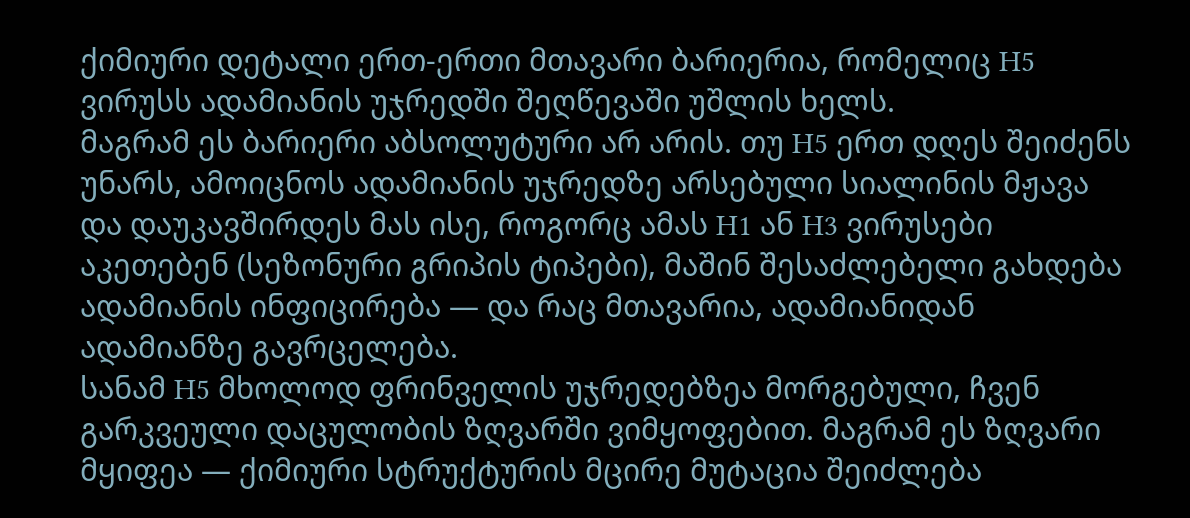ქიმიური დეტალი ერთ-ერთი მთავარი ბარიერია, რომელიც H5 ვირუსს ადამიანის უჯრედში შეღწევაში უშლის ხელს.
მაგრამ ეს ბარიერი აბსოლუტური არ არის. თუ H5 ერთ დღეს შეიძენს უნარს, ამოიცნოს ადამიანის უჯრედზე არსებული სიალინის მჟავა და დაუკავშირდეს მას ისე, როგორც ამას H1 ან H3 ვირუსები აკეთებენ (სეზონური გრიპის ტიპები), მაშინ შესაძლებელი გახდება ადამიანის ინფიცირება — და რაც მთავარია, ადამიანიდან ადამიანზე გავრცელება.
სანამ H5 მხოლოდ ფრინველის უჯრედებზეა მორგებული, ჩვენ გარკვეული დაცულობის ზღვარში ვიმყოფებით. მაგრამ ეს ზღვარი მყიფეა — ქიმიური სტრუქტურის მცირე მუტაცია შეიძლება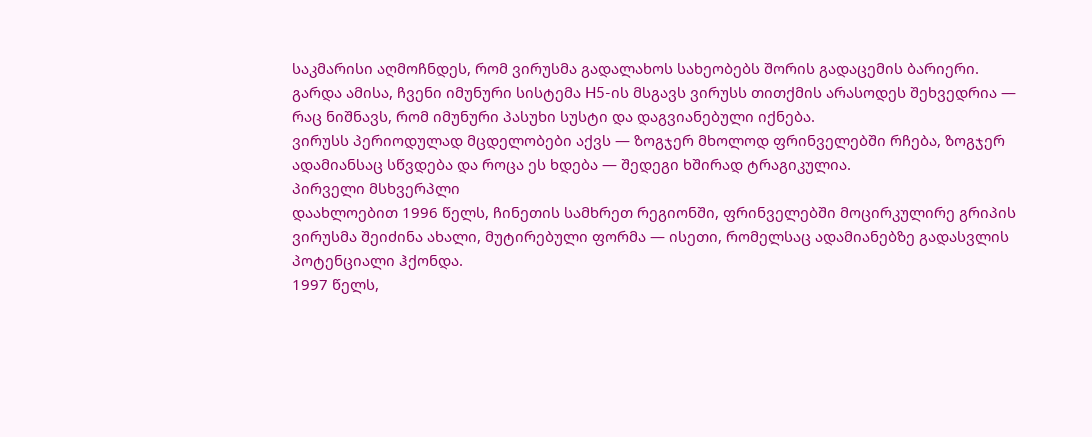საკმარისი აღმოჩნდეს, რომ ვირუსმა გადალახოს სახეობებს შორის გადაცემის ბარიერი.
გარდა ამისა, ჩვენი იმუნური სისტემა H5-ის მსგავს ვირუსს თითქმის არასოდეს შეხვედრია — რაც ნიშნავს, რომ იმუნური პასუხი სუსტი და დაგვიანებული იქნება.
ვირუსს პერიოდულად მცდელობები აქვს — ზოგჯერ მხოლოდ ფრინველებში რჩება, ზოგჯერ ადამიანსაც სწვდება და როცა ეს ხდება — შედეგი ხშირად ტრაგიკულია.
პირველი მსხვერპლი
დაახლოებით 1996 წელს, ჩინეთის სამხრეთ რეგიონში, ფრინველებში მოცირკულირე გრიპის ვირუსმა შეიძინა ახალი, მუტირებული ფორმა — ისეთი, რომელსაც ადამიანებზე გადასვლის პოტენციალი ჰქონდა.
1997 წელს,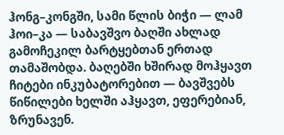ჰონგ–კონგში, სამი წლის ბიჭი — ლამ ჰოი–კა — საბავშვო ბაღში ახლად გამოჩეკილ ბარტყებთან ერთად თამაშობდა. ბაღებში ხშირად მოჰყავთ ჩიტები ინკუბატორებით — ბავშვებს წიწილები ხელში აჰყავთ, ეფერებიან, ზრუნავენ.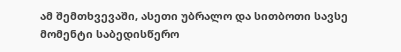ამ შემთხვევაში, ასეთი უბრალო და სითბოთი სავსე მომენტი საბედისწერო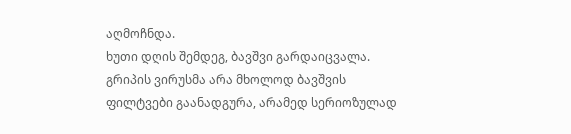აღმოჩნდა.
ხუთი დღის შემდეგ, ბავშვი გარდაიცვალა. გრიპის ვირუსმა არა მხოლოდ ბავშვის ფილტვები გაანადგურა, არამედ სერიოზულად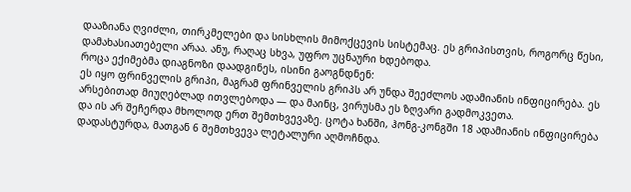დააზიანა ღვიძლი, თირკმელები და სისხლის მიმოქცევის სისტემაც. ეს გრიპისთვის, როგორც წესი, დამახასიათებელი არაა. ანუ, რაღაც სხვა, უფრო უცნაური ხდებოდა.
როცა ექიმებმა დიაგნოზი დაადგინეს, ისინი გაოგნდნენ:
ეს იყო ფრინველის გრიპი, მაგრამ ფრინველის გრიპს არ უნდა შეეძლოს ადამიანის ინფიცირება. ეს არსებითად მიუღებლად ითვლებოდა — და მაინც, ვირუსმა ეს ზღვარი გადმოკვეთა.
და ის არ შეჩერდა მხოლოდ ერთ შემთხვევაზე. ცოტა ხანში, ჰონგ-კონგში 18 ადამიანის ინფიცირება დადასტურდა, მათგან 6 შემთხვევა ლეტალური აღმოჩნდა.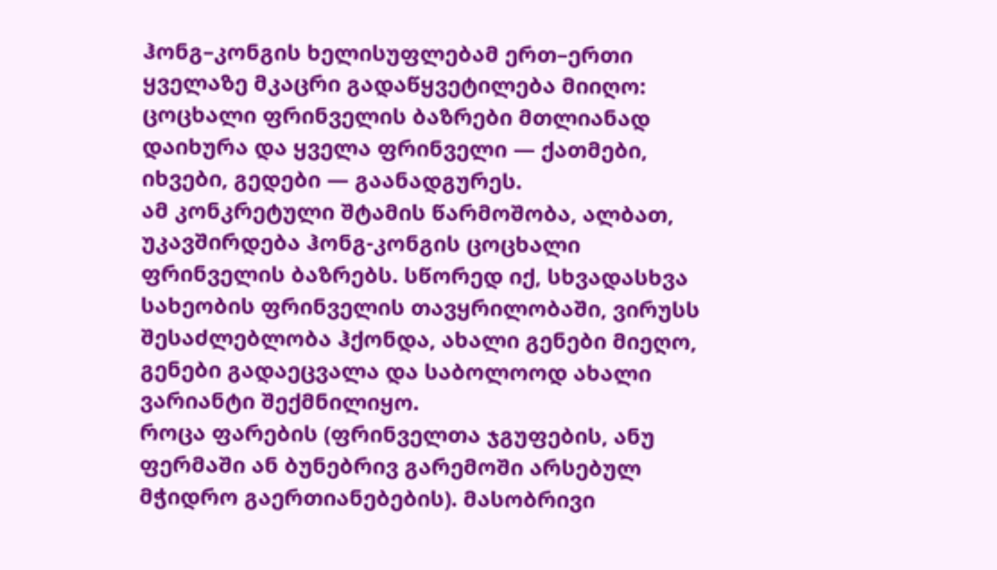ჰონგ–კონგის ხელისუფლებამ ერთ–ერთი ყველაზე მკაცრი გადაწყვეტილება მიიღო: ცოცხალი ფრინველის ბაზრები მთლიანად დაიხურა და ყველა ფრინველი — ქათმები, იხვები, გედები — გაანადგურეს.
ამ კონკრეტული შტამის წარმოშობა, ალბათ, უკავშირდება ჰონგ-კონგის ცოცხალი ფრინველის ბაზრებს. სწორედ იქ, სხვადასხვა სახეობის ფრინველის თავყრილობაში, ვირუსს შესაძლებლობა ჰქონდა, ახალი გენები მიეღო, გენები გადაეცვალა და საბოლოოდ ახალი ვარიანტი შექმნილიყო.
როცა ფარების (ფრინველთა ჯგუფების, ანუ ფერმაში ან ბუნებრივ გარემოში არსებულ მჭიდრო გაერთიანებების). მასობრივი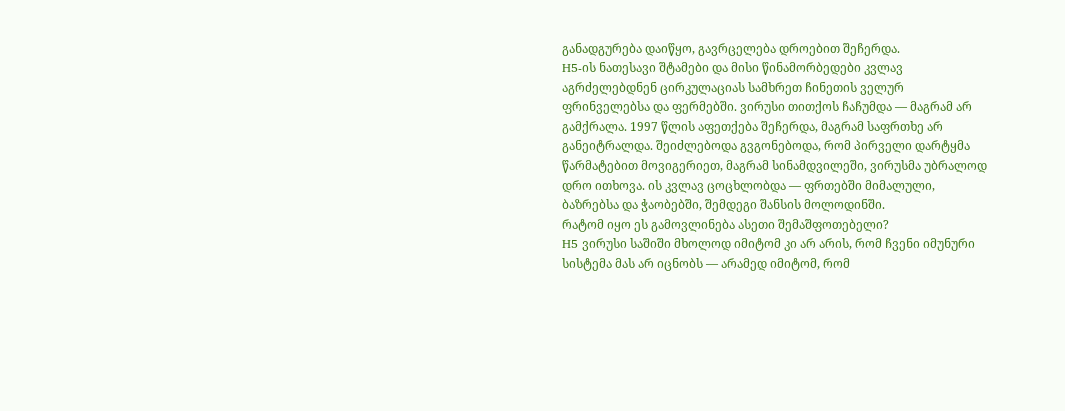განადგურება დაიწყო, გავრცელება დროებით შეჩერდა.
H5-ის ნათესავი შტამები და მისი წინამორბედები კვლავ აგრძელებდნენ ცირკულაციას სამხრეთ ჩინეთის ველურ ფრინველებსა და ფერმებში. ვირუსი თითქოს ჩაჩუმდა — მაგრამ არ გამქრალა. 1997 წლის აფეთქება შეჩერდა, მაგრამ საფრთხე არ განეიტრალდა. შეიძლებოდა გვგონებოდა, რომ პირველი დარტყმა წარმატებით მოვიგერიეთ, მაგრამ სინამდვილეში, ვირუსმა უბრალოდ დრო ითხოვა. ის კვლავ ცოცხლობდა — ფრთებში მიმალული, ბაზრებსა და ჭაობებში, შემდეგი შანსის მოლოდინში.
რატომ იყო ეს გამოვლინება ასეთი შემაშფოთებელი?
H5 ვირუსი საშიში მხოლოდ იმიტომ კი არ არის, რომ ჩვენი იმუნური სისტემა მას არ იცნობს — არამედ იმიტომ, რომ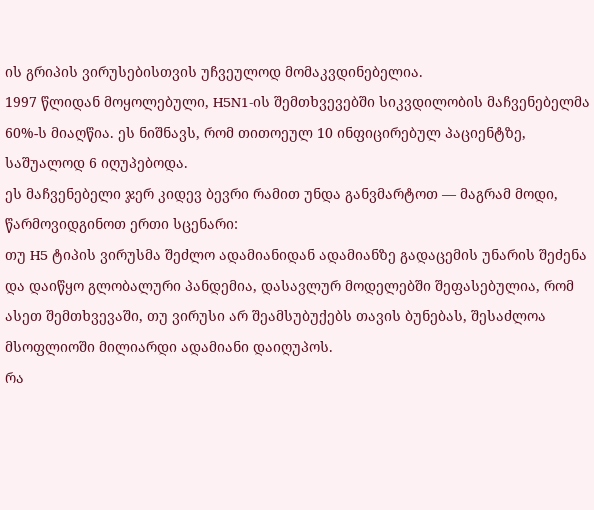ის გრიპის ვირუსებისთვის უჩვეულოდ მომაკვდინებელია.
1997 წლიდან მოყოლებული, H5N1-ის შემთხვევებში სიკვდილობის მაჩვენებელმა 60%-ს მიაღწია. ეს ნიშნავს, რომ თითოეულ 10 ინფიცირებულ პაციენტზე, საშუალოდ 6 იღუპებოდა.
ეს მაჩვენებელი ჯერ კიდევ ბევრი რამით უნდა განვმარტოთ — მაგრამ მოდი, წარმოვიდგინოთ ერთი სცენარი:
თუ H5 ტიპის ვირუსმა შეძლო ადამიანიდან ადამიანზე გადაცემის უნარის შეძენა და დაიწყო გლობალური პანდემია, დასავლურ მოდელებში შეფასებულია, რომ ასეთ შემთხვევაში, თუ ვირუსი არ შეამსუბუქებს თავის ბუნებას, შესაძლოა მსოფლიოში მილიარდი ადამიანი დაიღუპოს.
რა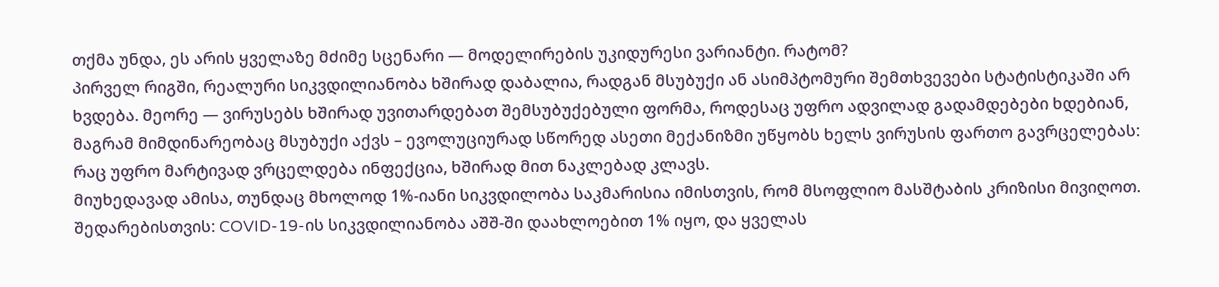თქმა უნდა, ეს არის ყველაზე მძიმე სცენარი — მოდელირების უკიდურესი ვარიანტი. რატომ?
პირველ რიგში, რეალური სიკვდილიანობა ხშირად დაბალია, რადგან მსუბუქი ან ასიმპტომური შემთხვევები სტატისტიკაში არ ხვდება. მეორე — ვირუსებს ხშირად უვითარდებათ შემსუბუქებული ფორმა, როდესაც უფრო ადვილად გადამდებები ხდებიან, მაგრამ მიმდინარეობაც მსუბუქი აქვს – ევოლუციურად სწორედ ასეთი მექანიზმი უწყობს ხელს ვირუსის ფართო გავრცელებას: რაც უფრო მარტივად ვრცელდება ინფექცია, ხშირად მით ნაკლებად კლავს.
მიუხედავად ამისა, თუნდაც მხოლოდ 1%-იანი სიკვდილობა საკმარისია იმისთვის, რომ მსოფლიო მასშტაბის კრიზისი მივიღოთ.
შედარებისთვის: COVID-19-ის სიკვდილიანობა აშშ-ში დაახლოებით 1% იყო, და ყველას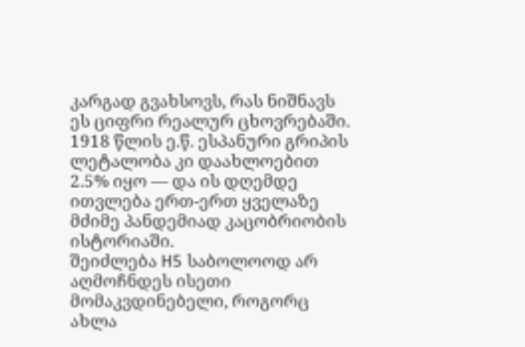კარგად გვახსოვს, რას ნიშნავს ეს ციფრი რეალურ ცხოვრებაში. 1918 წლის ე.წ. ესპანური გრიპის ლეტალობა კი დაახლოებით 2.5% იყო — და ის დღემდე ითვლება ერთ-ერთ ყველაზე მძიმე პანდემიად კაცობრიობის ისტორიაში.
შეიძლება H5 საბოლოოდ არ აღმოჩნდეს ისეთი მომაკვდინებელი, როგორც ახლა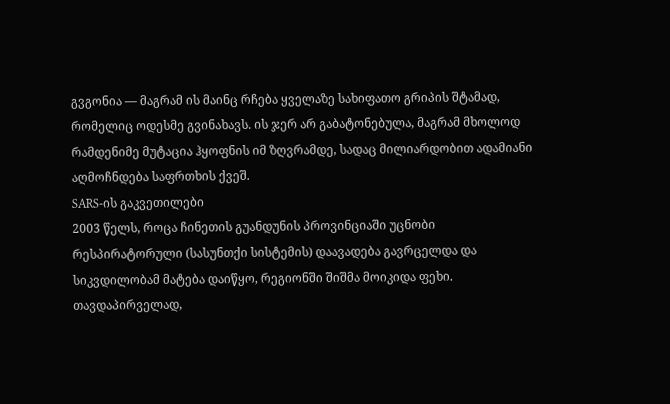გვგონია — მაგრამ ის მაინც რჩება ყველაზე სახიფათო გრიპის შტამად, რომელიც ოდესმე გვინახავს. ის ჯერ არ გაბატონებულა, მაგრამ მხოლოდ რამდენიმე მუტაცია ჰყოფნის იმ ზღვრამდე, სადაც მილიარდობით ადამიანი აღმოჩნდება საფრთხის ქვეშ.
SARS-ის გაკვეთილები
2003 წელს, როცა ჩინეთის გუანდუნის პროვინციაში უცნობი რესპირატორული (სასუნთქი სისტემის) დაავადება გავრცელდა და სიკვდილობამ მატება დაიწყო, რეგიონში შიშმა მოიკიდა ფეხი.
თავდაპირველად,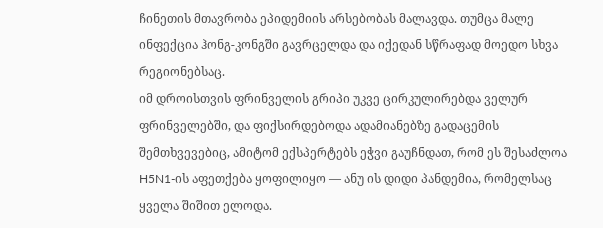ჩინეთის მთავრობა ეპიდემიის არსებობას მალავდა. თუმცა მალე ინფექცია ჰონგ-კონგში გავრცელდა და იქედან სწრაფად მოედო სხვა რეგიონებსაც.
იმ დროისთვის ფრინველის გრიპი უკვე ცირკულირებდა ველურ ფრინველებში, და ფიქსირდებოდა ადამიანებზე გადაცემის შემთხვევებიც, ამიტომ ექსპერტებს ეჭვი გაუჩნდათ, რომ ეს შესაძლოა H5N1-ის აფეთქება ყოფილიყო — ანუ ის დიდი პანდემია, რომელსაც ყველა შიშით ელოდა.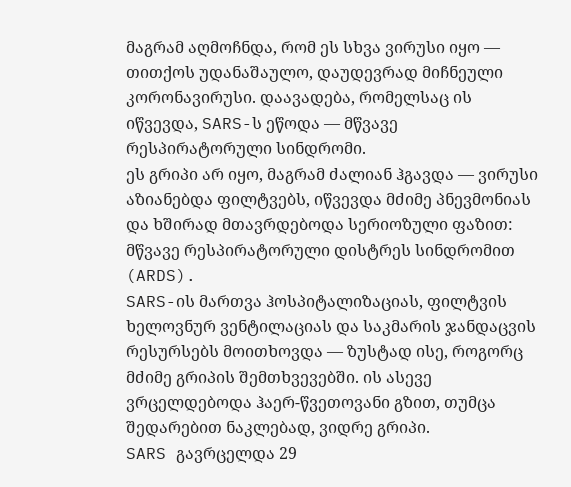მაგრამ აღმოჩნდა, რომ ეს სხვა ვირუსი იყო — თითქოს უდანაშაულო, დაუდევრად მიჩნეული კორონავირუსი. დაავადება, რომელსაც ის იწვევდა, SARS-ს ეწოდა — მწვავე რესპირატორული სინდრომი.
ეს გრიპი არ იყო, მაგრამ ძალიან ჰგავდა — ვირუსი აზიანებდა ფილტვებს, იწვევდა მძიმე პნევმონიას და ხშირად მთავრდებოდა სერიოზული ფაზით: მწვავე რესპირატორული დისტრეს სინდრომით (ARDS).
SARS-ის მართვა ჰოსპიტალიზაციას, ფილტვის ხელოვნურ ვენტილაციას და საკმარის ჯანდაცვის რესურსებს მოითხოვდა — ზუსტად ისე, როგორც მძიმე გრიპის შემთხვევებში. ის ასევე ვრცელდებოდა ჰაერ-წვეთოვანი გზით, თუმცა შედარებით ნაკლებად, ვიდრე გრიპი.
SARS გავრცელდა 29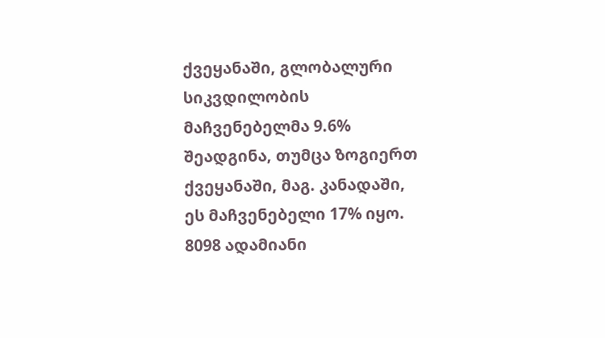ქვეყანაში, გლობალური სიკვდილობის მაჩვენებელმა 9.6% შეადგინა, თუმცა ზოგიერთ ქვეყანაში, მაგ. კანადაში, ეს მაჩვენებელი 17% იყო. 8098 ადამიანი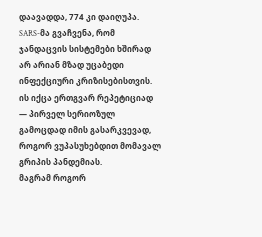დაავადდა, 774 კი დაიღუპა.
SARS-მა გვაჩვენა, რომ ჯანდაცვის სისტემები ხშირად არ არიან მზად უცაბედი ინფექციური კრიზისებისთვის. ის იქცა ერთგვარ რეპეტიციად — პირველ სერიოზულ გამოცდად იმის გასარკვევად, როგორ ვუპასუხებდით მომავალ გრიპის პანდემიას.
მაგრამ როგორ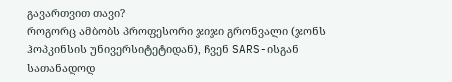გავართვით თავი?
როგორც ამბობს პროფესორი ჯიჯი გრონვალი (ჯონს ჰოპკინსის უნივერსიტეტიდან), ჩვენ SARS-ისგან სათანადოდ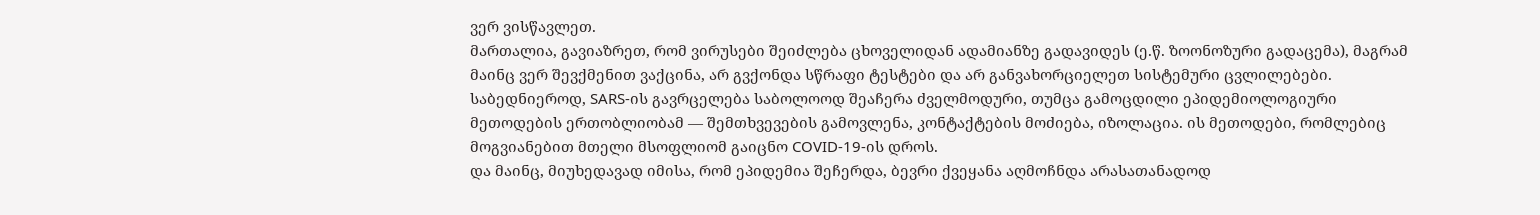ვერ ვისწავლეთ.
მართალია, გავიაზრეთ, რომ ვირუსები შეიძლება ცხოველიდან ადამიანზე გადავიდეს (ე.წ. ზოონოზური გადაცემა), მაგრამ მაინც ვერ შევქმენით ვაქცინა, არ გვქონდა სწრაფი ტესტები და არ განვახორციელეთ სისტემური ცვლილებები.
საბედნიეროდ, SARS-ის გავრცელება საბოლოოდ შეაჩერა ძველმოდური, თუმცა გამოცდილი ეპიდემიოლოგიური მეთოდების ერთობლიობამ — შემთხვევების გამოვლენა, კონტაქტების მოძიება, იზოლაცია. ის მეთოდები, რომლებიც მოგვიანებით მთელი მსოფლიომ გაიცნო COVID-19-ის დროს.
და მაინც, მიუხედავად იმისა, რომ ეპიდემია შეჩერდა, ბევრი ქვეყანა აღმოჩნდა არასათანადოდ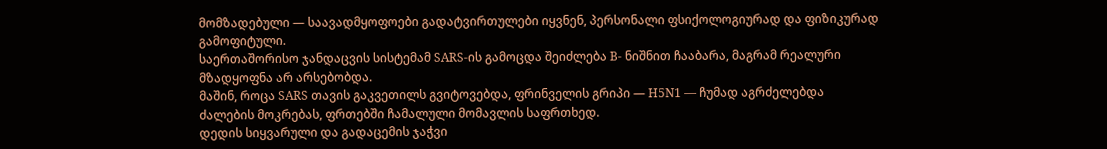მომზადებული — საავადმყოფოები გადატვირთულები იყვნენ, პერსონალი ფსიქოლოგიურად და ფიზიკურად გამოფიტული.
საერთაშორისო ჯანდაცვის სისტემამ SARS-ის გამოცდა შეიძლება B- ნიშნით ჩააბარა, მაგრამ რეალური მზადყოფნა არ არსებობდა.
მაშინ, როცა SARS თავის გაკვეთილს გვიტოვებდა, ფრინველის გრიპი — H5N1 — ჩუმად აგრძელებდა ძალების მოკრებას, ფრთებში ჩამალული მომავლის საფრთხედ.
დედის სიყვარული და გადაცემის ჯაჭვი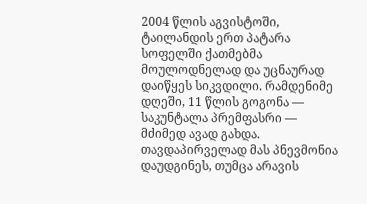2004 წლის აგვისტოში, ტაილანდის ერთ პატარა სოფელში ქათმებმა მოულოდნელად და უცნაურად დაიწყეს სიკვდილი. რამდენიმე დღეში, 11 წლის გოგონა — საკუნტალა პრემფასრი — მძიმედ ავად გახდა. თავდაპირველად მას პნევმონია დაუდგინეს, თუმცა არავის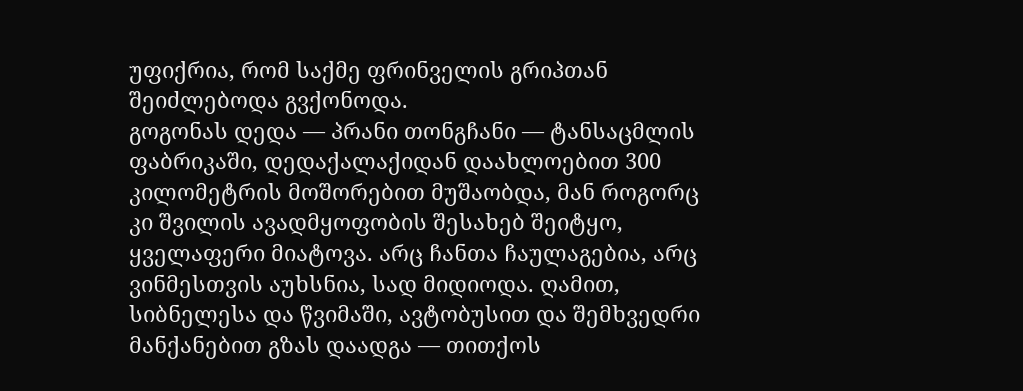უფიქრია, რომ საქმე ფრინველის გრიპთან შეიძლებოდა გვქონოდა.
გოგონას დედა — პრანი თონგჩანი — ტანსაცმლის ფაბრიკაში, დედაქალაქიდან დაახლოებით 300 კილომეტრის მოშორებით მუშაობდა, მან როგორც კი შვილის ავადმყოფობის შესახებ შეიტყო, ყველაფერი მიატოვა. არც ჩანთა ჩაულაგებია, არც ვინმესთვის აუხსნია, სად მიდიოდა. ღამით, სიბნელესა და წვიმაში, ავტობუსით და შემხვედრი მანქანებით გზას დაადგა — თითქოს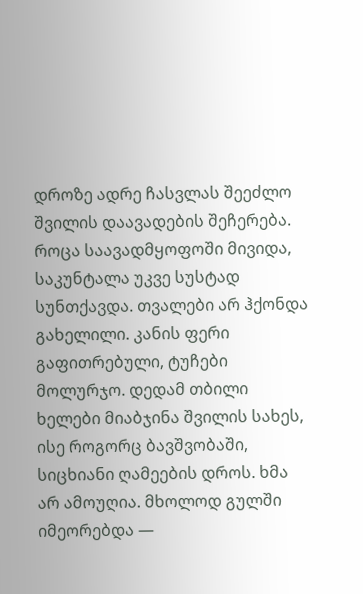დროზე ადრე ჩასვლას შეეძლო შვილის დაავადების შეჩერება. როცა საავადმყოფოში მივიდა, საკუნტალა უკვე სუსტად სუნთქავდა. თვალები არ ჰქონდა გახელილი. კანის ფერი გაფითრებული, ტუჩები მოლურჯო. დედამ თბილი ხელები მიაბჯინა შვილის სახეს, ისე როგორც ბავშვობაში, სიცხიანი ღამეების დროს. ხმა არ ამოუღია. მხოლოდ გულში იმეორებდა —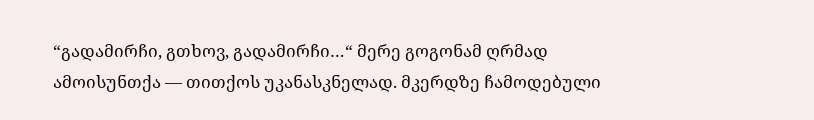“გადამირჩი, გთხოვ, გადამირჩი…“ მერე გოგონამ ღრმად ამოისუნთქა — თითქოს უკანასკნელად. მკერდზე ჩამოდებული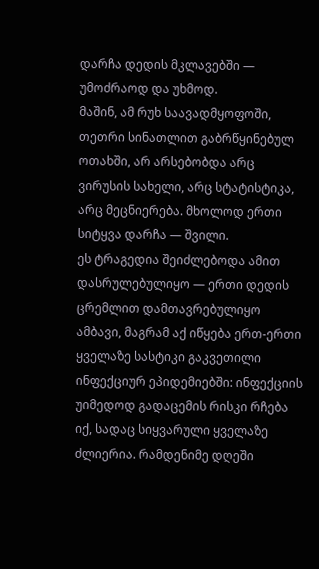დარჩა დედის მკლავებში — უმოძრაოდ და უხმოდ.
მაშინ, ამ რუხ საავადმყოფოში, თეთრი სინათლით გაბრწყინებულ ოთახში, არ არსებობდა არც ვირუსის სახელი, არც სტატისტიკა, არც მეცნიერება. მხოლოდ ერთი სიტყვა დარჩა — შვილი.
ეს ტრაგედია შეიძლებოდა ამით დასრულებულიყო — ერთი დედის ცრემლით დამთავრებულიყო ამბავი, მაგრამ აქ იწყება ერთ-ერთი ყველაზე სასტიკი გაკვეთილი ინფექციურ ეპიდემიებში: ინფექციის უიმედოდ გადაცემის რისკი რჩება იქ, სადაც სიყვარული ყველაზე ძლიერია. რამდენიმე დღეში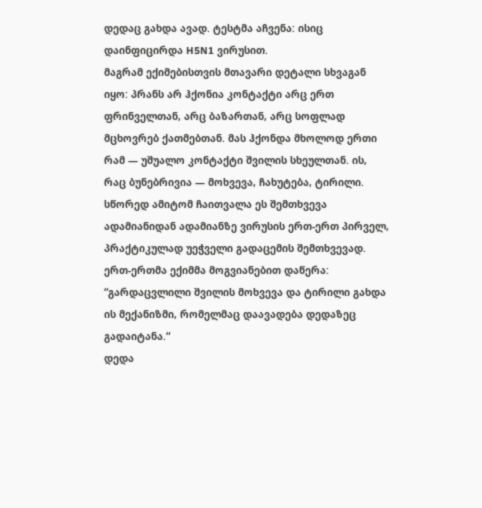დედაც გახდა ავად. ტესტმა აჩვენა: ისიც დაინფიცირდა H5N1 ვირუსით.
მაგრამ ექიმებისთვის მთავარი დეტალი სხვაგან იყო: პრანს არ ჰქონია კონტაქტი არც ერთ ფრინველთან, არც ბაზართან, არც სოფლად მცხოვრებ ქათმებთან. მას ჰქონდა მხოლოდ ერთი რამ — უშუალო კონტაქტი შვილის სხეულთან. ის, რაც ბუნებრივია — მოხვევა, ჩახუტება, ტირილი.
სწორედ ამიტომ ჩაითვალა ეს შემთხვევა ადამიანიდან ადამიანზე ვირუსის ერთ-ერთ პირველ, პრაქტიკულად უეჭველი გადაცემის შემთხვევად.
ერთ-ერთმა ექიმმა მოგვიანებით დაწერა: “გარდაცვლილი შვილის მოხვევა და ტირილი გახდა ის მექანიზმი, რომელმაც დაავადება დედაზეც გადაიტანა.“
დედა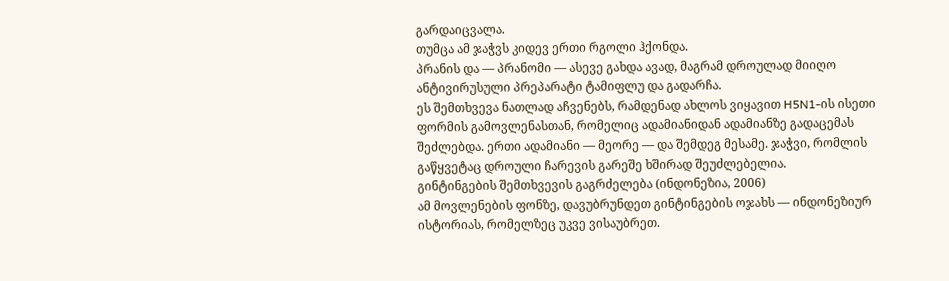გარდაიცვალა.
თუმცა ამ ჯაჭვს კიდევ ერთი რგოლი ჰქონდა.
პრანის და — პრანომი — ასევე გახდა ავად, მაგრამ დროულად მიიღო ანტივირუსული პრეპარატი ტამიფლუ და გადარჩა.
ეს შემთხვევა ნათლად აჩვენებს, რამდენად ახლოს ვიყავით H5N1-ის ისეთი ფორმის გამოვლენასთან, რომელიც ადამიანიდან ადამიანზე გადაცემას შეძლებდა. ერთი ადამიანი — მეორე — და შემდეგ მესამე. ჯაჭვი, რომლის გაწყვეტაც დროული ჩარევის გარეშე ხშირად შეუძლებელია.
გინტინგების შემთხვევის გაგრძელება (ინდონეზია, 2006)
ამ მოვლენების ფონზე, დავუბრუნდეთ გინტინგების ოჯახს — ინდონეზიურ ისტორიას, რომელზეც უკვე ვისაუბრეთ.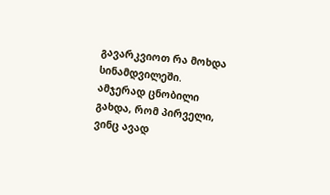გავარკვიოთ რა მოხდა სინამდვილეში.
ამჯერად ცნობილი გახდა, რომ პირველი, ვინც ავად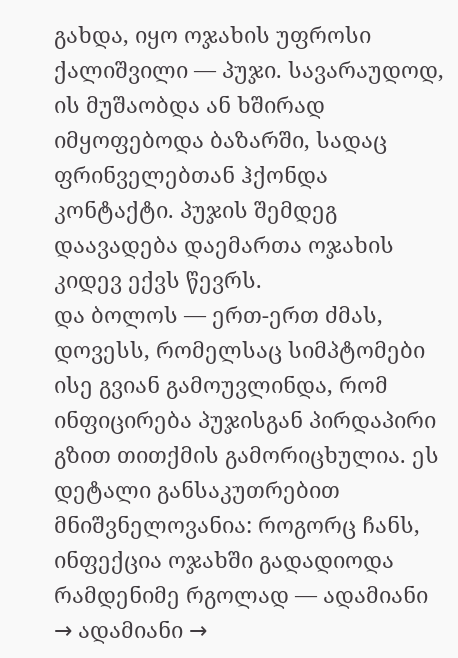გახდა, იყო ოჯახის უფროსი ქალიშვილი — პუჯი. სავარაუდოდ, ის მუშაობდა ან ხშირად იმყოფებოდა ბაზარში, სადაც ფრინველებთან ჰქონდა კონტაქტი. პუჯის შემდეგ დაავადება დაემართა ოჯახის კიდევ ექვს წევრს.
და ბოლოს — ერთ-ერთ ძმას, დოვესს, რომელსაც სიმპტომები ისე გვიან გამოუვლინდა, რომ ინფიცირება პუჯისგან პირდაპირი გზით თითქმის გამორიცხულია. ეს დეტალი განსაკუთრებით მნიშვნელოვანია: როგორც ჩანს, ინფექცია ოჯახში გადადიოდა რამდენიმე რგოლად — ადამიანი → ადამიანი →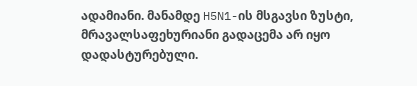ადამიანი. მანამდე H5N1-ის მსგავსი ზუსტი, მრავალსაფეხურიანი გადაცემა არ იყო დადასტურებული.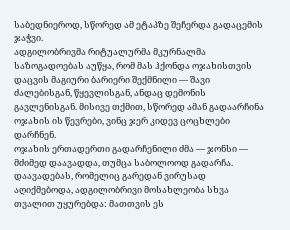საბედნიეროდ, სწორედ ამ ეტაპზე შეჩერდა გადაცემის ჯაჭვი.
ადგილობრივმა რიტუალურმა მკურნალმა საზოგადოებას აუწყა, რომ მას ჰქონდა ოჯახისთვის დაცვის მაგიური ბარიერი შექმნილი — შავი ძალებისგან, წყევლისგან, ანდაც დემონის გავლენისგან. მისივე თქმით, სწორედ ამან გადაარჩინა ოჯახის ის წევრები, ვინც ჯერ კიდევ ცოცხლები დარჩნენ.
ოჯახის ერთადერთი გადარჩენილი ძმა — ჯონსი — მძიმედ დაავადდა, თუმცა საბოლოოდ გადარჩა.
დაავადებას, რომელიც გარედან ვირუსად აღიქმებოდა, ადგილობრივი მოსახლეობა სხვა თვალით უყურებდა: მათთვის ეს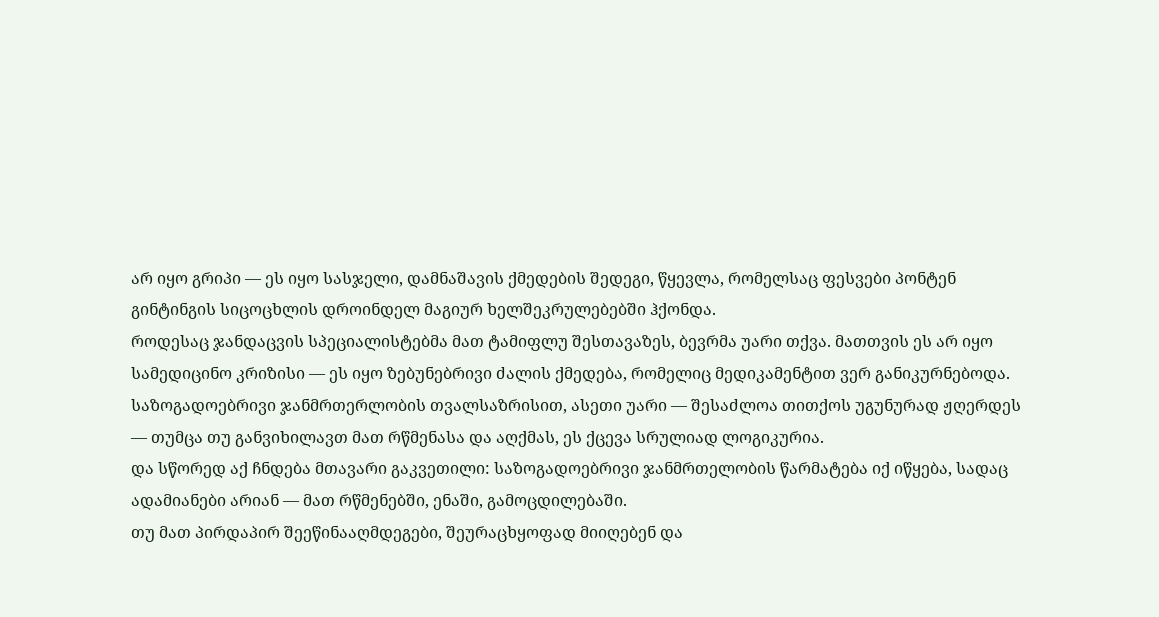არ იყო გრიპი — ეს იყო სასჯელი, დამნაშავის ქმედების შედეგი, წყევლა, რომელსაც ფესვები პონტენ გინტინგის სიცოცხლის დროინდელ მაგიურ ხელშეკრულებებში ჰქონდა.
როდესაც ჯანდაცვის სპეციალისტებმა მათ ტამიფლუ შესთავაზეს, ბევრმა უარი თქვა. მათთვის ეს არ იყო სამედიცინო კრიზისი — ეს იყო ზებუნებრივი ძალის ქმედება, რომელიც მედიკამენტით ვერ განიკურნებოდა.
საზოგადოებრივი ჯანმრთერლობის თვალსაზრისით, ასეთი უარი — შესაძლოა თითქოს უგუნურად ჟღერდეს — თუმცა თუ განვიხილავთ მათ რწმენასა და აღქმას, ეს ქცევა სრულიად ლოგიკურია.
და სწორედ აქ ჩნდება მთავარი გაკვეთილი: საზოგადოებრივი ჯანმრთელობის წარმატება იქ იწყება, სადაც ადამიანები არიან — მათ რწმენებში, ენაში, გამოცდილებაში.
თუ მათ პირდაპირ შეეწინააღმდეგები, შეურაცხყოფად მიიღებენ და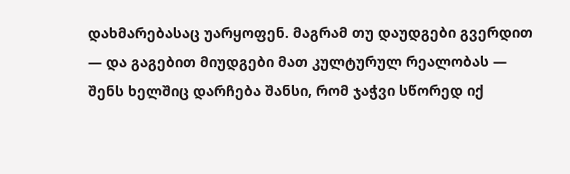დახმარებასაც უარყოფენ. მაგრამ თუ დაუდგები გვერდით — და გაგებით მიუდგები მათ კულტურულ რეალობას — შენს ხელშიც დარჩება შანსი, რომ ჯაჭვი სწორედ იქ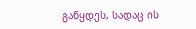გაწყდეს, სადაც ის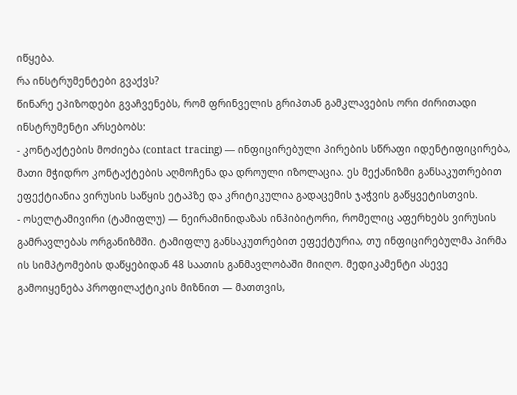იწყება.
რა ინსტრუმენტები გვაქვს?
წინარე ეპიზოდები გვაჩვენებს, რომ ფრინველის გრიპთან გამკლავების ორი ძირითადი ინსტრუმენტი არსებობს:
- კონტაქტების მოძიება (contact tracing) — ინფიცირებული პირების სწრაფი იდენტიფიცირება, მათი მჭიდრო კონტაქტების აღმოჩენა და დროული იზოლაცია. ეს მექანიზმი განსაკუთრებით ეფექტიანია ვირუსის საწყის ეტაპზე და კრიტიკულია გადაცემის ჯაჭვის გაწყვეტისთვის.
- ოსელტამივირი (ტამიფლუ) — ნეირამინიდაზას ინჰიბიტორი, რომელიც აფერხებს ვირუსის გამრავლებას ორგანიზმში. ტამიფლუ განსაკუთრებით ეფექტურია, თუ ინფიცირებულმა პირმა ის სიმპტომების დაწყებიდან 48 საათის განმავლობაში მიიღო. მედიკამენტი ასევე გამოიყენება პროფილაქტიკის მიზნით — მათთვის,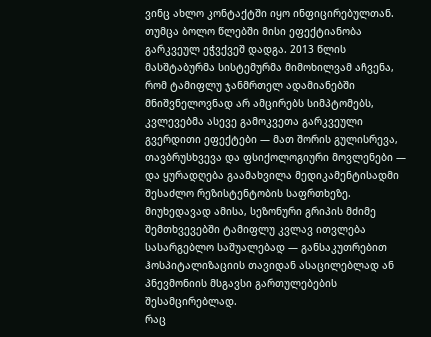ვინც ახლო კონტაქტში იყო ინფიცირებულთან.
თუმცა ბოლო წლებში მისი ეფექტიანობა გარკვეულ ეჭვქვეშ დადგა. 2013 წლის მასშტაბურმა სისტემურმა მიმოხილვამ აჩვენა, რომ ტამიფლუ ჯანმრთელ ადამიანებში მნიშვნელოვნად არ ამცირებს სიმპტომებს, კვლევებმა ასევე გამოკვეთა გარკვეული გვერდითი ეფექტები — მათ შორის გულისრევა, თავბრუსხვევა და ფსიქოლოგიური მოვლენები — და ყურადღება გაამახვილა მედიკამენტისადმი შესაძლო რეზისტენტობის საფრთხეზე.
მიუხედავად ამისა, სეზონური გრიპის მძიმე შემთხვევებში ტამიფლუ კვლავ ითვლება სასარგებლო საშუალებად — განსაკუთრებით ჰოსპიტალიზაციის თავიდან ასაცილებლად ან პნევმონიის მსგავსი გართულებების შესამცირებლად.
რაც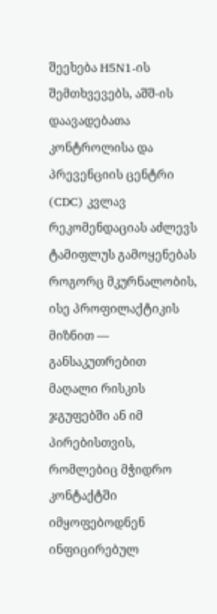შეეხება H5N1-ის შემთხვევებს, აშშ-ის დაავადებათა კონტროლისა და პრევენციის ცენტრი (CDC) კვლავ რეკომენდაციას აძლევს ტამიფლუს გამოყენებას როგორც მკურნალობის, ისე პროფილაქტიკის მიზნით — განსაკუთრებით მაღალი რისკის ჯგუფებში ან იმ პირებისთვის, რომლებიც მჭიდრო კონტაქტში იმყოფებოდნენ ინფიცირებულ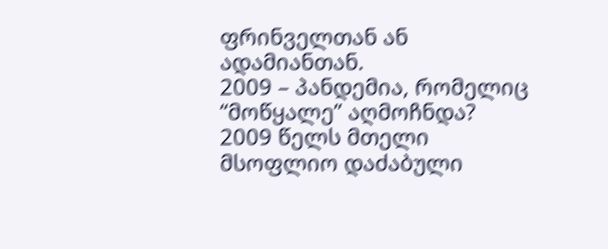ფრინველთან ან ადამიანთან.
2009 – პანდემია, რომელიც “მოწყალე” აღმოჩნდა?
2009 წელს მთელი მსოფლიო დაძაბული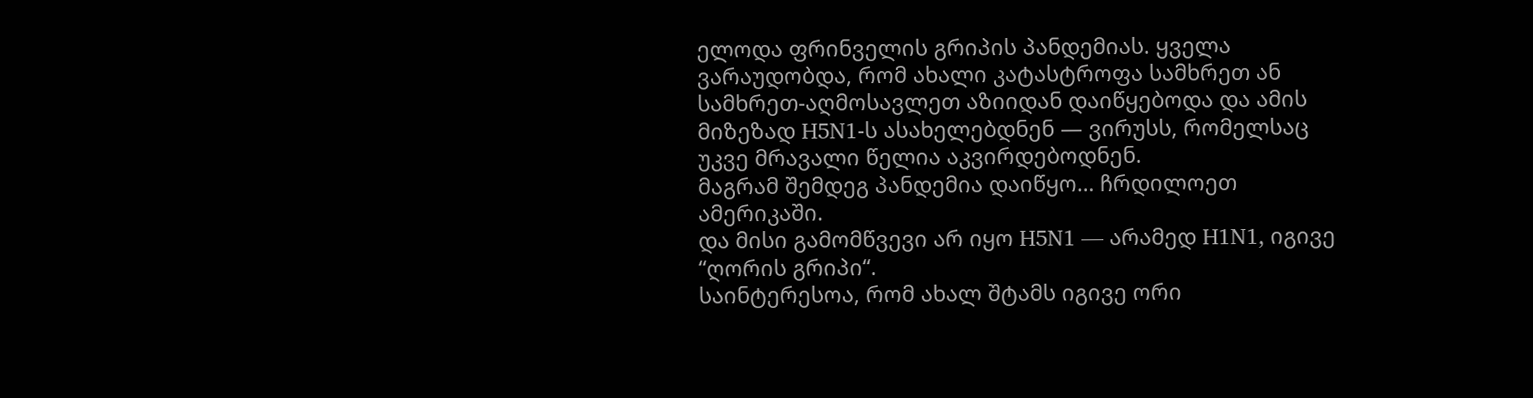ელოდა ფრინველის გრიპის პანდემიას. ყველა ვარაუდობდა, რომ ახალი კატასტროფა სამხრეთ ან სამხრეთ-აღმოსავლეთ აზიიდან დაიწყებოდა და ამის მიზეზად H5N1-ს ასახელებდნენ — ვირუსს, რომელსაც უკვე მრავალი წელია აკვირდებოდნენ.
მაგრამ შემდეგ პანდემია დაიწყო… ჩრდილოეთ ამერიკაში.
და მისი გამომწვევი არ იყო H5N1 — არამედ H1N1, იგივე “ღორის გრიპი“.
საინტერესოა, რომ ახალ შტამს იგივე ორი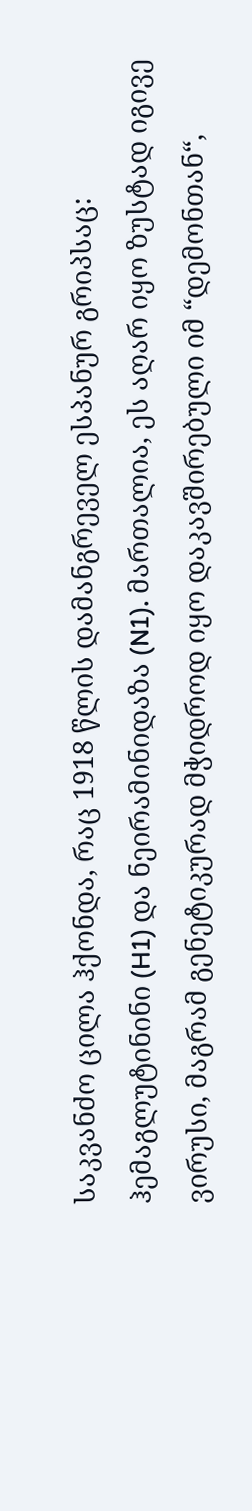საკვანძო ცილა ჰქონდა, რაც 1918 წლის დამანგრეველ ესპანურ გრიპსაც: ჰემაგლუტინინი (H1) და ნეირამინიდაზა (N1). მართალია, ეს აღარ იყო ზუსტად იგივე ვირუსი, მაგრამ გენეტიკურად მჭიდროდ იყო დაკავშირებული იმ “დემონთან“,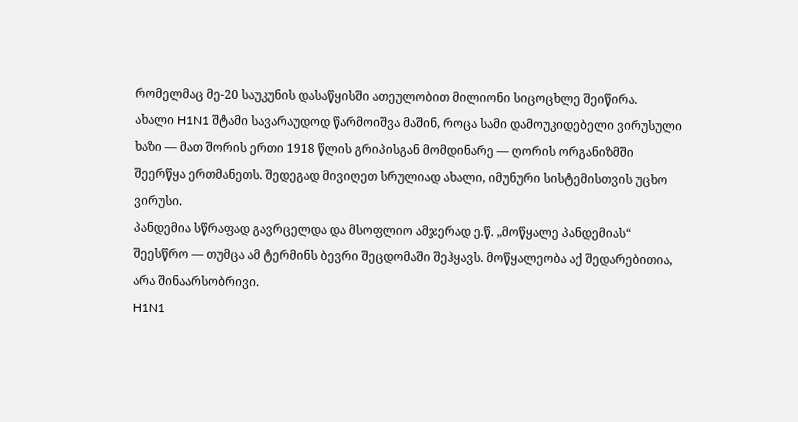რომელმაც მე-20 საუკუნის დასაწყისში ათეულობით მილიონი სიცოცხლე შეიწირა.
ახალი H1N1 შტამი სავარაუდოდ წარმოიშვა მაშინ, როცა სამი დამოუკიდებელი ვირუსული ხაზი — მათ შორის ერთი 1918 წლის გრიპისგან მომდინარე — ღორის ორგანიზმში შეერწყა ერთმანეთს. შედეგად მივიღეთ სრულიად ახალი, იმუნური სისტემისთვის უცხო ვირუსი.
პანდემია სწრაფად გავრცელდა და მსოფლიო ამჯერად ე.წ. „მოწყალე პანდემიას“ შეესწრო — თუმცა ამ ტერმინს ბევრი შეცდომაში შეჰყავს. მოწყალეობა აქ შედარებითია, არა შინაარსობრივი.
H1N1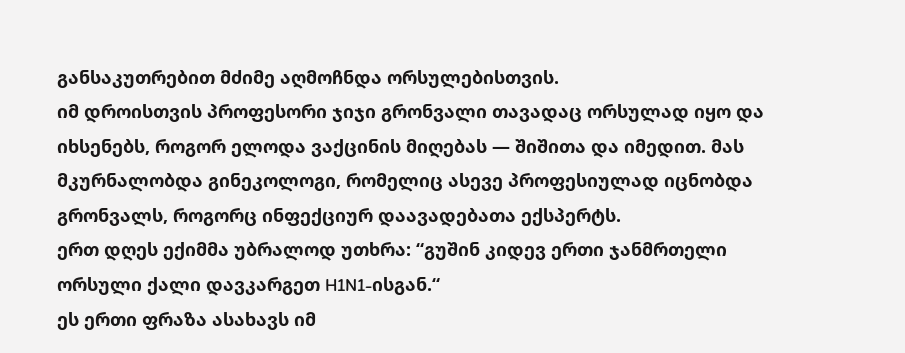განსაკუთრებით მძიმე აღმოჩნდა ორსულებისთვის.
იმ დროისთვის პროფესორი ჯიჯი გრონვალი თავადაც ორსულად იყო და იხსენებს, როგორ ელოდა ვაქცინის მიღებას — შიშითა და იმედით. მას მკურნალობდა გინეკოლოგი, რომელიც ასევე პროფესიულად იცნობდა გრონვალს, როგორც ინფექციურ დაავადებათა ექსპერტს.
ერთ დღეს ექიმმა უბრალოდ უთხრა: “გუშინ კიდევ ერთი ჯანმრთელი ორსული ქალი დავკარგეთ H1N1-ისგან.“
ეს ერთი ფრაზა ასახავს იმ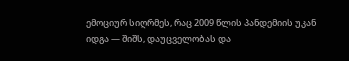ემოციურ სიღრმეს, რაც 2009 წლის პანდემიის უკან იდგა — შიშს, დაუცველობას და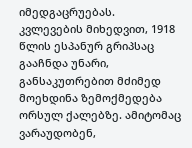იმედგაცრუებას.
კვლევების მიხედვით, 1918 წლის ესპანურ გრიპსაც გააჩნდა უნარი, განსაკუთრებით მძიმედ მოეხდინა ზემოქმედება ორსულ ქალებზე. ამიტომაც ვარაუდობენ,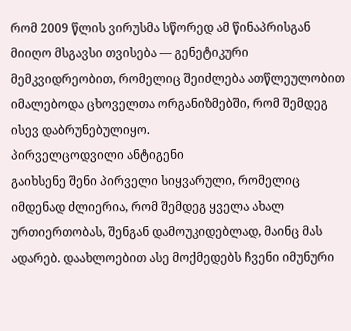რომ 2009 წლის ვირუსმა სწორედ ამ წინაპრისგან მიიღო მსგავსი თვისება — გენეტიკური მემკვიდრეობით, რომელიც შეიძლება ათწლეულობით იმალებოდა ცხოველთა ორგანიზმებში, რომ შემდეგ ისევ დაბრუნებულიყო.
პირველცოდვილი ანტიგენი
გაიხსენე შენი პირველი სიყვარული, რომელიც იმდენად ძლიერია, რომ შემდეგ ყველა ახალ ურთიერთობას, შენგან დამოუკიდებლად, მაინც მას ადარებ. დაახლოებით ასე მოქმედებს ჩვენი იმუნური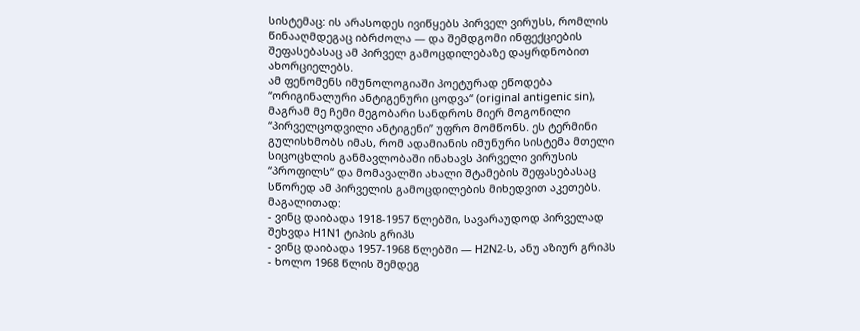სისტემაც: ის არასოდეს ივიწყებს პირველ ვირუსს, რომლის წინააღმდეგაც იბრძოლა — და შემდგომი ინფექციების შეფასებასაც ამ პირველ გამოცდილებაზე დაყრდნობით ახორციელებს.
ამ ფენომენს იმუნოლოგიაში პოეტურად ეწოდება “ორიგინალური ანტიგენური ცოდვა“ (original antigenic sin), მაგრამ მე ჩემი მეგობარი სანდროს მიერ მოგონილი “პირველცოდვილი ანტიგენი” უფრო მომწონს. ეს ტერმინი გულისხმობს იმას, რომ ადამიანის იმუნური სისტემა მთელი სიცოცხლის განმავლობაში ინახავს პირველი ვირუსის “პროფილს“ და მომავალში ახალი შტამების შეფასებასაც სწორედ ამ პირველის გამოცდილების მიხედვით აკეთებს.
მაგალითად:
- ვინც დაიბადა 1918-1957 წლებში, სავარაუდოდ პირველად შეხვდა H1N1 ტიპის გრიპს
- ვინც დაიბადა 1957-1968 წლებში — H2N2-ს, ანუ აზიურ გრიპს
- ხოლო 1968 წლის შემდეგ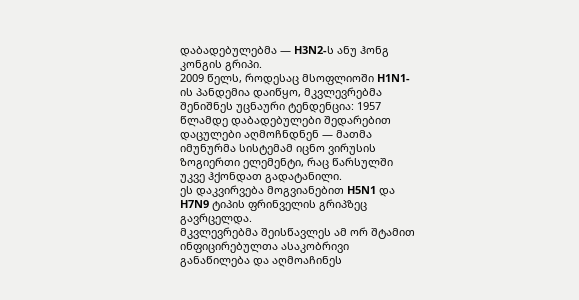დაბადებულებმა — H3N2-ს ანუ ჰონგ კონგის გრიპი.
2009 წელს, როდესაც მსოფლიოში H1N1-ის პანდემია დაიწყო, მკვლევრებმა შენიშნეს უცნაური ტენდენცია: 1957 წლამდე დაბადებულები შედარებით დაცულები აღმოჩნდნენ — მათმა იმუნურმა სისტემამ იცნო ვირუსის ზოგიერთი ელემენტი, რაც წარსულში უკვე ჰქონდათ გადატანილი.
ეს დაკვირვება მოგვიანებით H5N1 და H7N9 ტიპის ფრინველის გრიპზეც გავრცელდა.
მკვლევრებმა შეისწავლეს ამ ორ შტამით ინფიცირებულთა ასაკობრივი განაწილება და აღმოაჩინეს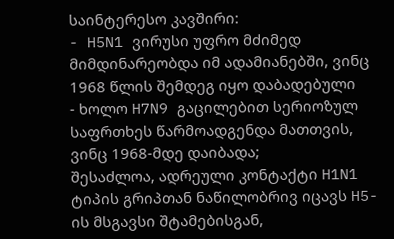საინტერესო კავშირი:
- H5N1 ვირუსი უფრო მძიმედ მიმდინარეობდა იმ ადამიანებში, ვინც 1968 წლის შემდეგ იყო დაბადებული
- ხოლო H7N9 გაცილებით სერიოზულ საფრთხეს წარმოადგენდა მათთვის, ვინც 1968-მდე დაიბადა;
შესაძლოა, ადრეული კონტაქტი H1N1 ტიპის გრიპთან ნაწილობრივ იცავს H5-ის მსგავსი შტამებისგან,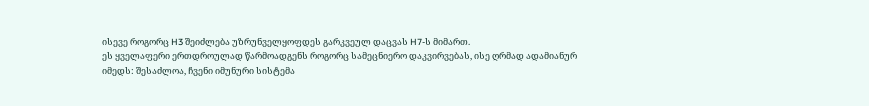ისევე როგორც H3 შეიძლება უზრუნველყოფდეს გარკვეულ დაცვას H7-ს მიმართ.
ეს ყველაფერი ერთდროულად წარმოადგენს როგორც სამეცნიერო დაკვირვებას, ისე ღრმად ადამიანურ იმედს: შესაძლოა, ჩვენი იმუნური სისტემა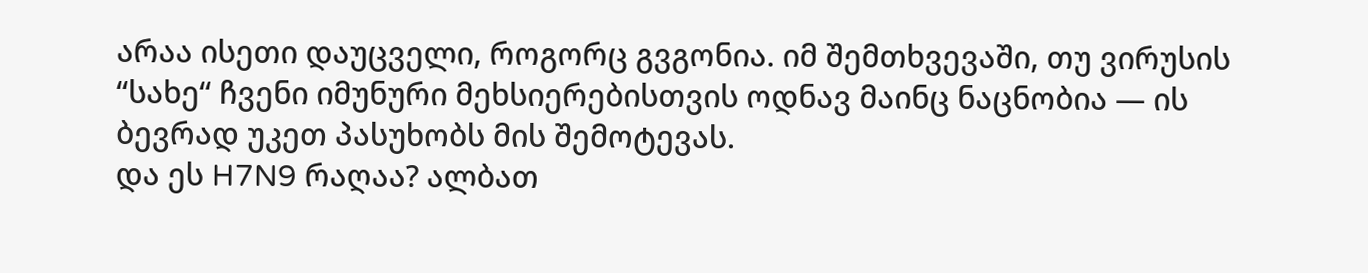არაა ისეთი დაუცველი, როგორც გვგონია. იმ შემთხვევაში, თუ ვირუსის “სახე“ ჩვენი იმუნური მეხსიერებისთვის ოდნავ მაინც ნაცნობია — ის ბევრად უკეთ პასუხობს მის შემოტევას.
და ეს H7N9 რაღაა? ალბათ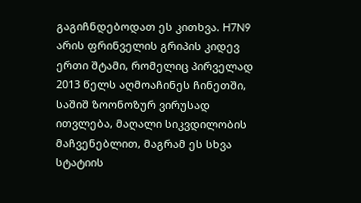გაგიჩნდებოდათ ეს კითხვა. H7N9 არის ფრინველის გრიპის კიდევ ერთი შტამი, რომელიც პირველად 2013 წელს აღმოაჩინეს ჩინეთში, საშიშ ზოონოზურ ვირუსად ითვლება, მაღალი სიკვდილობის მაჩვენებლით, მაგრამ ეს სხვა სტატიის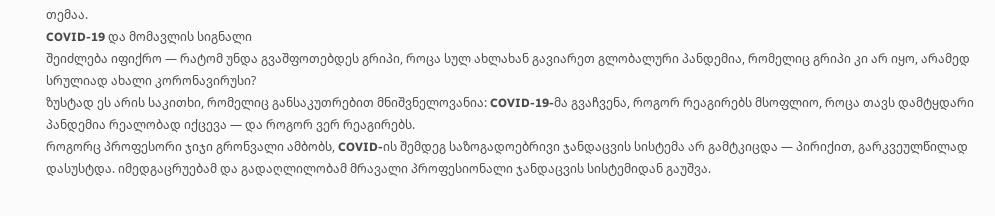თემაა.
COVID-19 და მომავლის სიგნალი
შეიძლება იფიქრო — რატომ უნდა გვაშფოთებდეს გრიპი, როცა სულ ახლახან გავიარეთ გლობალური პანდემია, რომელიც გრიპი კი არ იყო, არამედ სრულიად ახალი კორონავირუსი?
ზუსტად ეს არის საკითხი, რომელიც განსაკუთრებით მნიშვნელოვანია: COVID-19-მა გვაჩვენა, როგორ რეაგირებს მსოფლიო, როცა თავს დამტყდარი პანდემია რეალობად იქცევა — და როგორ ვერ რეაგირებს.
როგორც პროფესორი ჯიჯი გრონვალი ამბობს, COVID-ის შემდეგ საზოგადოებრივი ჯანდაცვის სისტემა არ გამტკიცდა — პირიქით, გარკვეულწილად დასუსტდა. იმედგაცრუებამ და გადაღლილობამ მრავალი პროფესიონალი ჯანდაცვის სისტემიდან გაუშვა.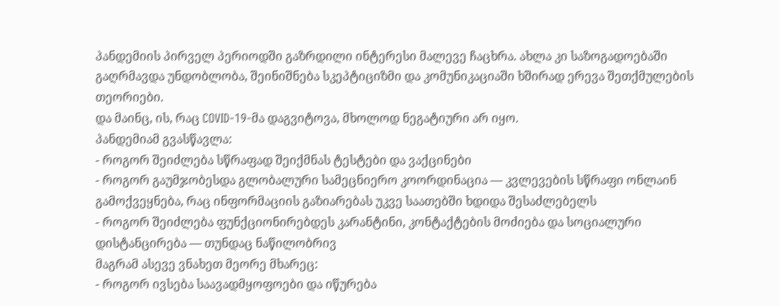პანდემიის პირველ პერიოდში გაზრდილი ინტერესი მალევე ჩაცხრა. ახლა კი საზოგადოებაში გაღრმავდა უნდობლობა, შეინიშნება სკეპტიციზმი და კომუნიკაციაში ხშირად ერევა შეთქმულების თეორიები.
და მაინც, ის, რაც COVID-19-მა დაგვიტოვა, მხოლოდ ნეგატიური არ იყო.
პანდემიამ გვასწავლა:
- როგორ შეიძლება სწრაფად შეიქმნას ტესტები და ვაქცინები
- როგორ გაუმჯობესდა გლობალური სამეცნიერო კოორდინაცია — კვლევების სწრაფი ონლაინ გამოქვეყნება, რაც ინფორმაციის გაზიარებას უკვე საათებში ხდიდა შესაძლებელს
- როგორ შეიძლება ფუნქციონირებდეს კარანტინი, კონტაქტების მოძიება და სოციალური დისტანცირება — თუნდაც ნაწილობრივ
მაგრამ ასევე ვნახეთ მეორე მხარეც:
- როგორ ივსება საავადმყოფოები და იწურება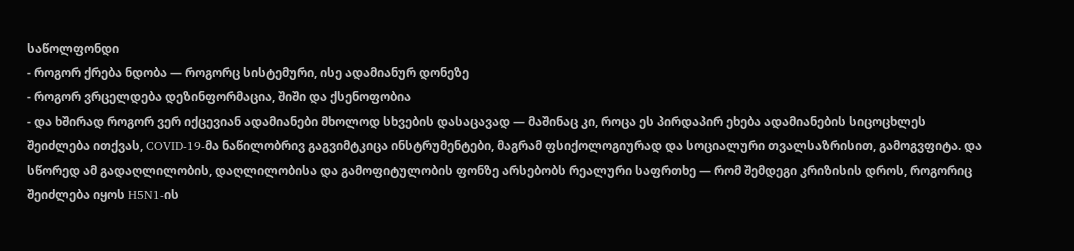საწოლფონდი
- როგორ ქრება ნდობა — როგორც სისტემური, ისე ადამიანურ დონეზე
- როგორ ვრცელდება დეზინფორმაცია, შიში და ქსენოფობია
- და ხშირად როგორ ვერ იქცევიან ადამიანები მხოლოდ სხვების დასაცავად — მაშინაც კი, როცა ეს პირდაპირ ეხება ადამიანების სიცოცხლეს
შეიძლება ითქვას, COVID-19-მა ნაწილობრივ გაგვიმტკიცა ინსტრუმენტები, მაგრამ ფსიქოლოგიურად და სოციალური თვალსაზრისით, გამოგვფიტა. და სწორედ ამ გადაღლილობის, დაღლილობისა და გამოფიტულობის ფონზე არსებობს რეალური საფრთხე — რომ შემდეგი კრიზისის დროს, როგორიც შეიძლება იყოს H5N1-ის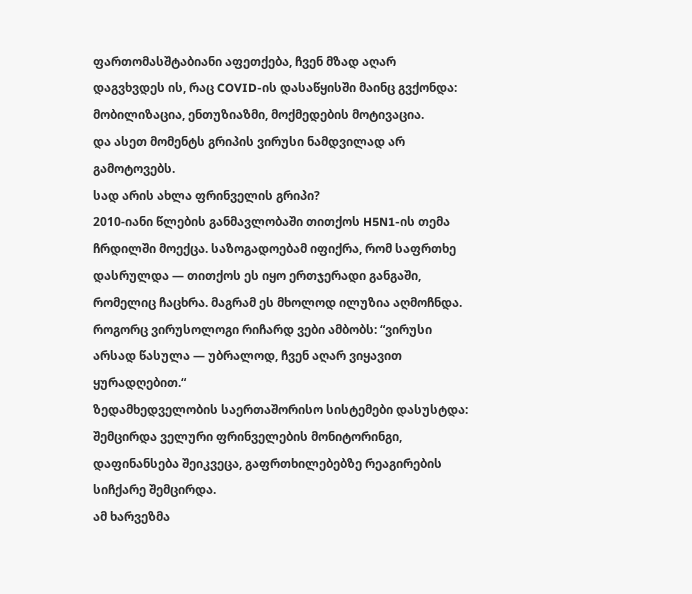ფართომასშტაბიანი აფეთქება, ჩვენ მზად აღარ დაგვხვდეს ის, რაც COVID-ის დასაწყისში მაინც გვქონდა: მობილიზაცია, ენთუზიაზმი, მოქმედების მოტივაცია.
და ასეთ მომენტს გრიპის ვირუსი ნამდვილად არ გამოტოვებს.
სად არის ახლა ფრინველის გრიპი?
2010-იანი წლების განმავლობაში თითქოს H5N1-ის თემა ჩრდილში მოექცა. საზოგადოებამ იფიქრა, რომ საფრთხე დასრულდა — თითქოს ეს იყო ერთჯერადი განგაში, რომელიც ჩაცხრა. მაგრამ ეს მხოლოდ ილუზია აღმოჩნდა.
როგორც ვირუსოლოგი რიჩარდ ვები ამბობს: “ვირუსი არსად წასულა — უბრალოდ, ჩვენ აღარ ვიყავით ყურადღებით.“
ზედამხედველობის საერთაშორისო სისტემები დასუსტდა: შემცირდა ველური ფრინველების მონიტორინგი, დაფინანსება შეიკვეცა, გაფრთხილებებზე რეაგირების სიჩქარე შემცირდა.
ამ ხარვეზმა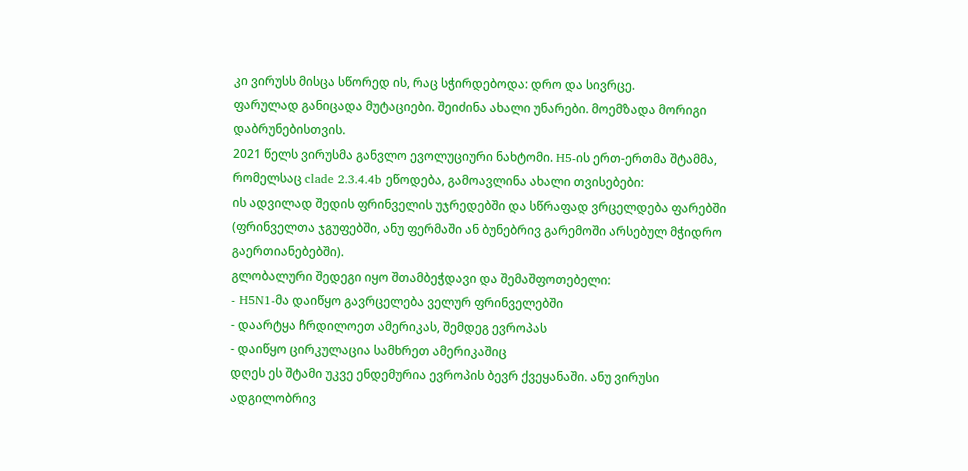კი ვირუსს მისცა სწორედ ის, რაც სჭირდებოდა: დრო და სივრცე.
ფარულად განიცადა მუტაციები. შეიძინა ახალი უნარები. მოემზადა მორიგი დაბრუნებისთვის.
2021 წელს ვირუსმა განვლო ევოლუციური ნახტომი. H5-ის ერთ-ერთმა შტამმა, რომელსაც clade 2.3.4.4b ეწოდება, გამოავლინა ახალი თვისებები:
ის ადვილად შედის ფრინველის უჯრედებში და სწრაფად ვრცელდება ფარებში (ფრინველთა ჯგუფებში, ანუ ფერმაში ან ბუნებრივ გარემოში არსებულ მჭიდრო გაერთიანებებში).
გლობალური შედეგი იყო შთამბეჭდავი და შემაშფოთებელი:
- H5N1-მა დაიწყო გავრცელება ველურ ფრინველებში
- დაარტყა ჩრდილოეთ ამერიკას, შემდეგ ევროპას
- დაიწყო ცირკულაცია სამხრეთ ამერიკაშიც
დღეს ეს შტამი უკვე ენდემურია ევროპის ბევრ ქვეყანაში. ანუ ვირუსი ადგილობრივ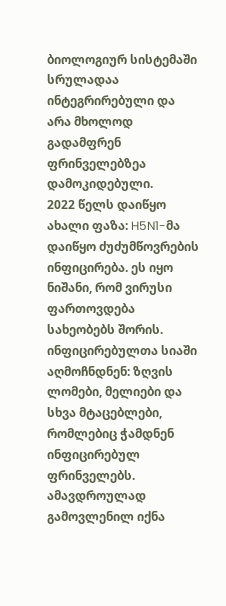ბიოლოგიურ სისტემაში სრულადაა ინტეგრირებული და არა მხოლოდ გადამფრენ ფრინველებზეა დამოკიდებული.
2022 წელს დაიწყო ახალი ფაზა: H5N1-მა დაიწყო ძუძუმწოვრების ინფიცირება. ეს იყო ნიშანი, რომ ვირუსი ფართოვდება სახეობებს შორის. ინფიცირებულთა სიაში აღმოჩნდნენ: ზღვის ლომები, მელიები და სხვა მტაცებლები, რომლებიც ჭამდნენ ინფიცირებულ ფრინველებს.
ამავდროულად გამოვლენილ იქნა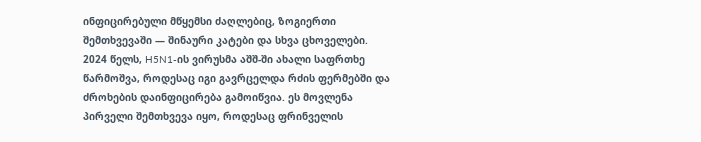ინფიცირებული მწყემსი ძაღლებიც, ზოგიერთი შემთხვევაში — შინაური კატები და სხვა ცხოველები.
2024 წელს, H5N1-ის ვირუსმა აშშ-ში ახალი საფრთხე წარმოშვა, როდესაც იგი გავრცელდა რძის ფერმებში და ძროხების დაინფიცირება გამოიწვია. ეს მოვლენა პირველი შემთხვევა იყო, როდესაც ფრინველის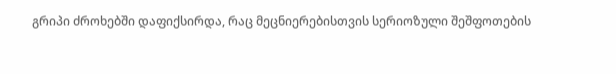გრიპი ძროხებში დაფიქსირდა, რაც მეცნიერებისთვის სერიოზული შეშფოთების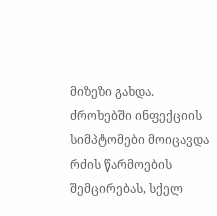მიზეზი გახდა.
ძროხებში ინფექციის სიმპტომები მოიცავდა რძის წარმოების შემცირებას, სქელ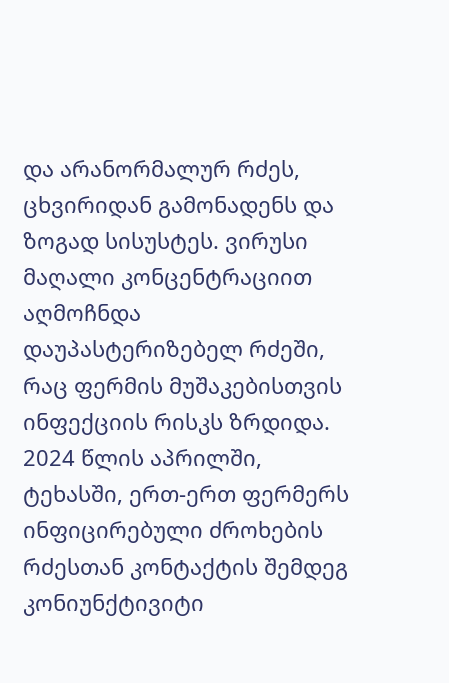და არანორმალურ რძეს, ცხვირიდან გამონადენს და ზოგად სისუსტეს. ვირუსი მაღალი კონცენტრაციით აღმოჩნდა დაუპასტერიზებელ რძეში, რაც ფერმის მუშაკებისთვის ინფექციის რისკს ზრდიდა.
2024 წლის აპრილში, ტეხასში, ერთ-ერთ ფერმერს ინფიცირებული ძროხების რძესთან კონტაქტის შემდეგ კონიუნქტივიტი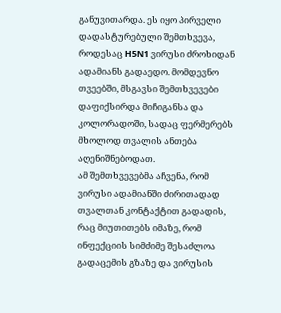განუვითარდა. ეს იყო პირველი დადასტურებული შემთხვევა, როდესაც H5N1 ვირუსი ძროხიდან ადამიანს გადაედო. მომდევნო თვეებში, მსგავსი შემთხვევები დაფიქსირდა მიჩიგანსა და კოლორადოში, სადაც ფერმერებს მხოლოდ თვალის ანთება აღენიშნებოდათ.
ამ შემთხვევებმა აჩვენა, რომ ვირუსი ადამიანში ძირითადად თვალთან კონტაქტით გადადის, რაც მიუთითებს იმაზე, რომ ინფექციის სიმძიმე შესაძლოა გადაცემის გზაზე და ვირუსის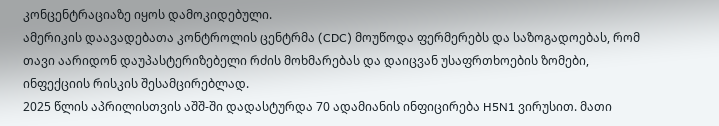კონცენტრაციაზე იყოს დამოკიდებული.
ამერიკის დაავადებათა კონტროლის ცენტრმა (CDC) მოუწოდა ფერმერებს და საზოგადოებას, რომ თავი აარიდონ დაუპასტერიზებელი რძის მოხმარებას და დაიცვან უსაფრთხოების ზომები, ინფექციის რისკის შესამცირებლად.
2025 წლის აპრილისთვის აშშ-ში დადასტურდა 70 ადამიანის ინფიცირება H5N1 ვირუსით. მათი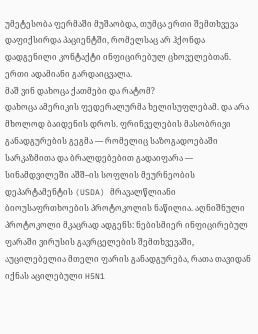უმეტესობა ფერმაში მუშაობდა, თუმცა ერთი შემთხვევა დაფიქსირდა პაციენტში, რომელსაც არ ჰქონდა დადგენილი კონტაქტი ინფიცირებულ ცხოველებთან. ერთი ადამიანი გარდაიცვალა.
მაშ ვინ დახოცა ქათმები და რატომ?
დახოცა ამერიკის ფედერალურმა ხელისუფლებამ. და არა მხოლოდ ბაიდენის დროს. ფრინველების მასობრივი განადგურების გეგმა — რომელიც საზოგადოებაში სარკაზმითა და ბრალდებებით გადაიფარა — სინამდვილეში აშშ–ის სოფლის მეურნეობის დეპარტამენტის (USDA) მრავალწლიანი ბიოუსაფრთხოების პროტოკოლის ნაწილია. აღნიშნული პროტოკოლი მკაცრად ადგენს: ნებისმიერ ინფიცირებულ ფარაში ვირუსის გავრცელების შემთხვევაში, აუცილებელია მთელი ფარის განადგურება, რათა თავიდან იქნას აცილებული H5N1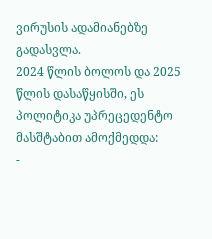ვირუსის ადამიანებზე გადასვლა.
2024 წლის ბოლოს და 2025 წლის დასაწყისში, ეს პოლიტიკა უპრეცედენტო მასშტაბით ამოქმედდა:
-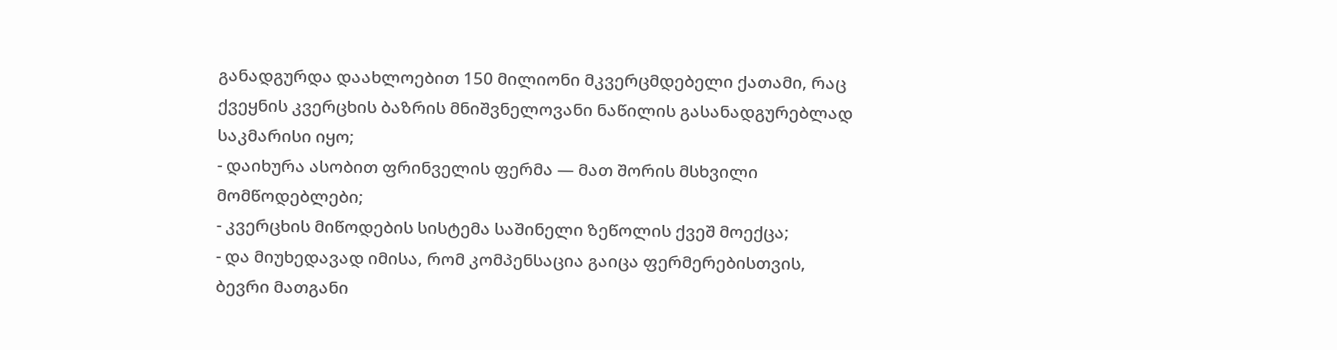განადგურდა დაახლოებით 150 მილიონი მკვერცმდებელი ქათამი, რაც ქვეყნის კვერცხის ბაზრის მნიშვნელოვანი ნაწილის გასანადგურებლად საკმარისი იყო;
- დაიხურა ასობით ფრინველის ფერმა — მათ შორის მსხვილი მომწოდებლები;
- კვერცხის მიწოდების სისტემა საშინელი ზეწოლის ქვეშ მოექცა;
- და მიუხედავად იმისა, რომ კომპენსაცია გაიცა ფერმერებისთვის, ბევრი მათგანი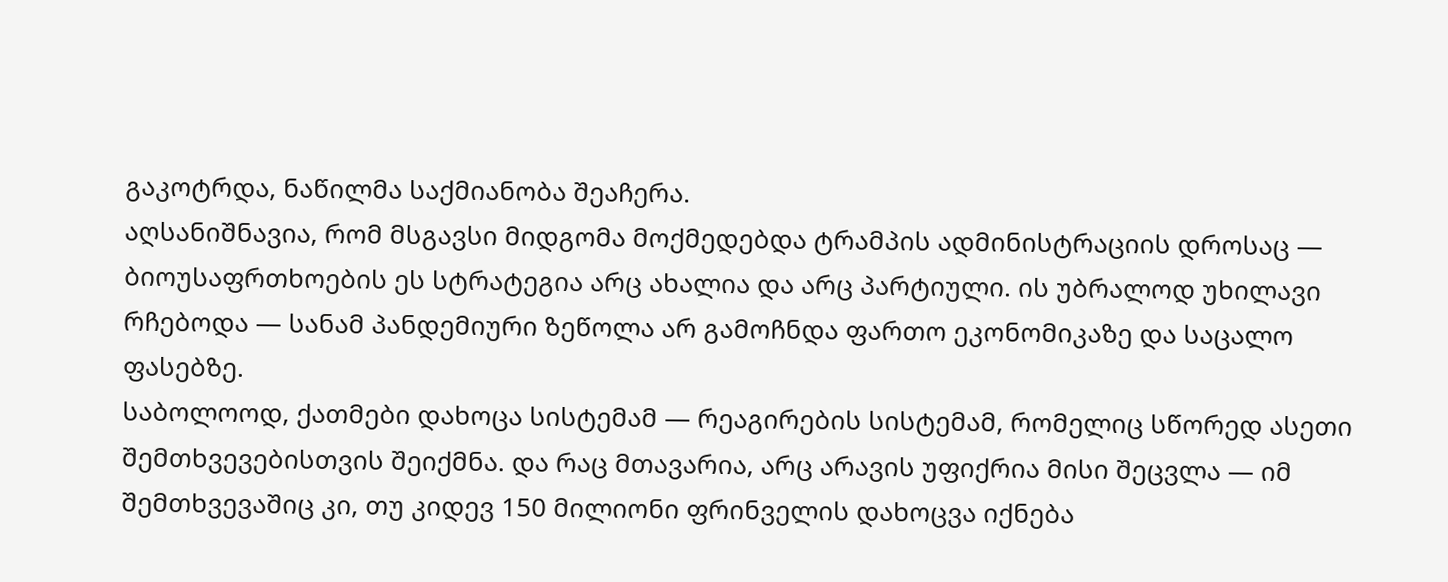გაკოტრდა, ნაწილმა საქმიანობა შეაჩერა.
აღსანიშნავია, რომ მსგავსი მიდგომა მოქმედებდა ტრამპის ადმინისტრაციის დროსაც — ბიოუსაფრთხოების ეს სტრატეგია არც ახალია და არც პარტიული. ის უბრალოდ უხილავი რჩებოდა — სანამ პანდემიური ზეწოლა არ გამოჩნდა ფართო ეკონომიკაზე და საცალო ფასებზე.
საბოლოოდ, ქათმები დახოცა სისტემამ — რეაგირების სისტემამ, რომელიც სწორედ ასეთი შემთხვევებისთვის შეიქმნა. და რაც მთავარია, არც არავის უფიქრია მისი შეცვლა — იმ შემთხვევაშიც კი, თუ კიდევ 150 მილიონი ფრინველის დახოცვა იქნება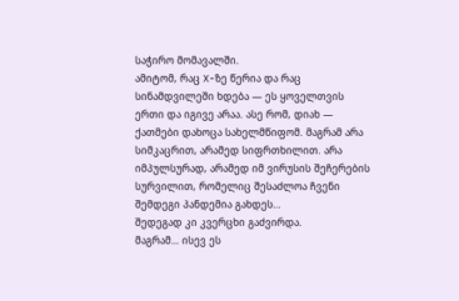საჭირო მომავალში.
ამიტომ, რაც X-ზე წერია და რაც სინამდვილეში ხდება — ეს ყოველთვის ერთი და იგივე არაა. ასე რომ, დიახ — ქათმები დახოცა სახელმწიფომ. მაგრამ არა სიმკაცრით, არამედ სიფრთხილით. არა იმპულსურად, არამედ იმ ვირუსის შეჩერების სურვილით, რომელიც შესაძლოა ჩვენი შემდეგი პანდემია გახდეს…
შედეგად კი კვერცხი გაძვირდა.
მაგრამ… ისევ ეს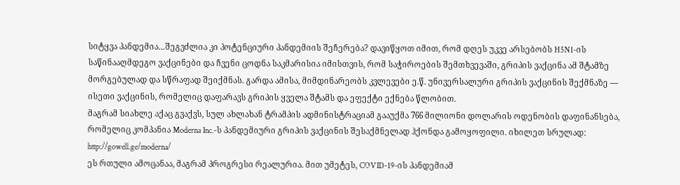სიტყვა პანდემია…შეგვძლია კი პოტენციური პანდემიის შეჩერება? დავიწყოთ იმით, რომ დღეს უკვე არსებობს H5N1-ის საწინააღმდეგო ვაქცინები და ჩვენი ცოდნა საკმარისია იმისთვის, რომ საჭიროების შემთხვევაში, გრიპის ვაქცინა ამ შტამზე მორგებულად და სწრაფად შეიქმნას. გარდა ამისა, მიმდინარეობს კვლევები ე.წ. უნივერსალური გრიპის ვაქცინის შექმნაზე — ისეთი ვაქცინის, რომელიც დაფარავს გრიპის ყველა შტამს და ეფექტი ექნება წლობით.
მაგრამ სიახლე აქაც გვაქვს, სულ ახლახან ტრამპის ადმინისტრაციამ გააუქმა 766 მილიონი დოლარის ოდენობის დაფინანსება, რომელიც კომპანია Moderna Inc.-ს პანდემიური გრიპის ვაქცინის შესაქმნელად ჰქონდა გამოყოფილი. იხილეთ სრულად: http://gowell.ge/moderna/
ეს რთული ამოცანაა, მაგრამ პროგრესი რეალურია. მით უმეტეს, COVID-19-ის პანდემიამ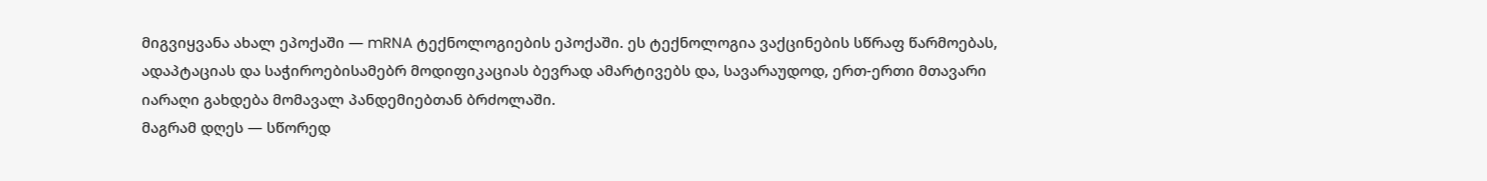მიგვიყვანა ახალ ეპოქაში — mRNA ტექნოლოგიების ეპოქაში. ეს ტექნოლოგია ვაქცინების სწრაფ წარმოებას, ადაპტაციას და საჭიროებისამებრ მოდიფიკაციას ბევრად ამარტივებს და, სავარაუდოდ, ერთ-ერთი მთავარი იარაღი გახდება მომავალ პანდემიებთან ბრძოლაში.
მაგრამ დღეს — სწორედ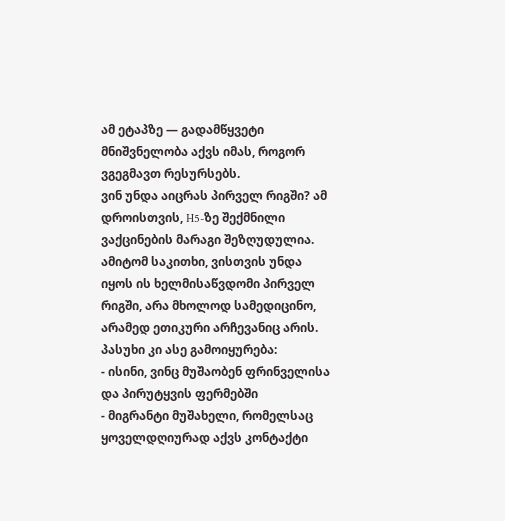ამ ეტაპზე — გადამწყვეტი მნიშვნელობა აქვს იმას, როგორ ვგეგმავთ რესურსებს.
ვინ უნდა აიცრას პირველ რიგში? ამ დროისთვის, H5-ზე შექმნილი ვაქცინების მარაგი შეზღუდულია. ამიტომ საკითხი, ვისთვის უნდა იყოს ის ხელმისაწვდომი პირველ რიგში, არა მხოლოდ სამედიცინო, არამედ ეთიკური არჩევანიც არის.
პასუხი კი ასე გამოიყურება:
- ისინი, ვინც მუშაობენ ფრინველისა და პირუტყვის ფერმებში
- მიგრანტი მუშახელი, რომელსაც ყოველდღიურად აქვს კონტაქტი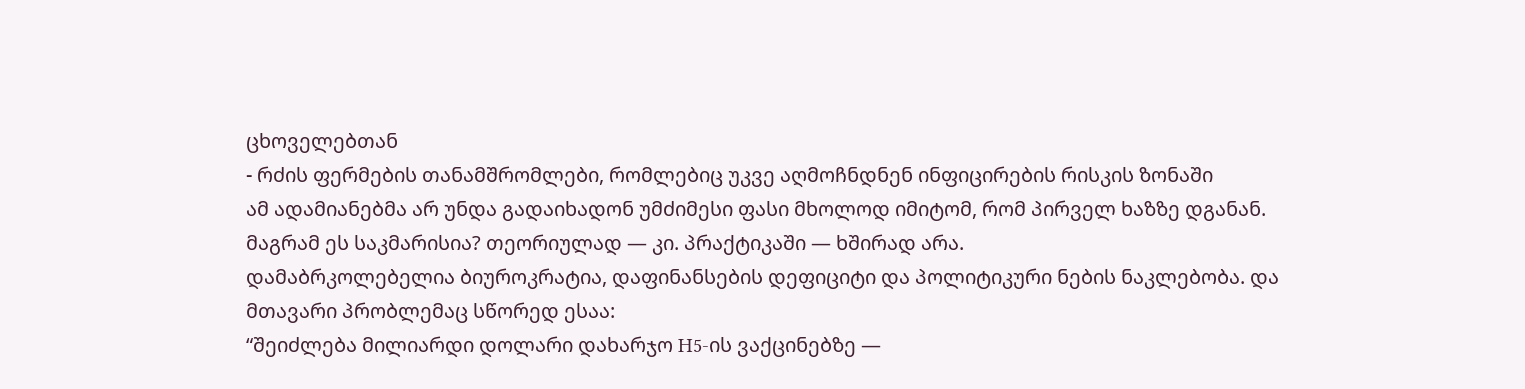ცხოველებთან
- რძის ფერმების თანამშრომლები, რომლებიც უკვე აღმოჩნდნენ ინფიცირების რისკის ზონაში
ამ ადამიანებმა არ უნდა გადაიხადონ უმძიმესი ფასი მხოლოდ იმიტომ, რომ პირველ ხაზზე დგანან.
მაგრამ ეს საკმარისია? თეორიულად — კი. პრაქტიკაში — ხშირად არა.
დამაბრკოლებელია ბიუროკრატია, დაფინანსების დეფიციტი და პოლიტიკური ნების ნაკლებობა. და მთავარი პრობლემაც სწორედ ესაა:
“შეიძლება მილიარდი დოლარი დახარჯო H5-ის ვაქცინებზე —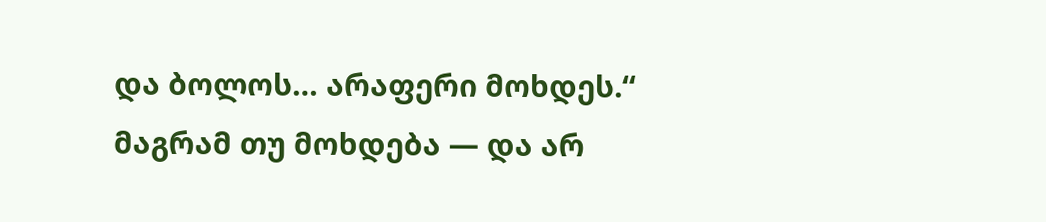და ბოლოს… არაფერი მოხდეს.“
მაგრამ თუ მოხდება — და არ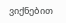ვიქნებით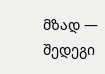მზად — შედეგი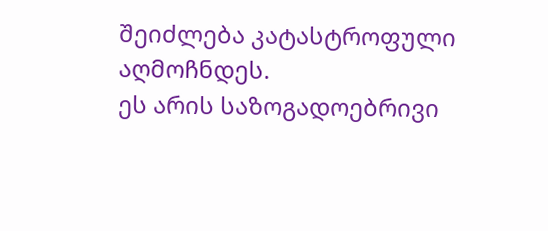შეიძლება კატასტროფული აღმოჩნდეს.
ეს არის საზოგადოებრივი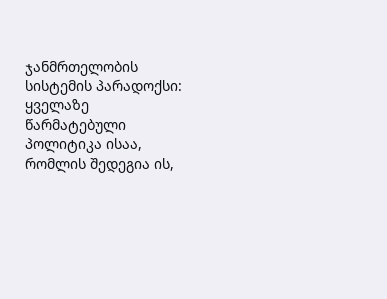ჯანმრთელობის სისტემის პარადოქსი:
ყველაზე წარმატებული პოლიტიკა ისაა, რომლის შედეგია ის,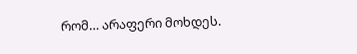რომ… არაფერი მოხდეს.